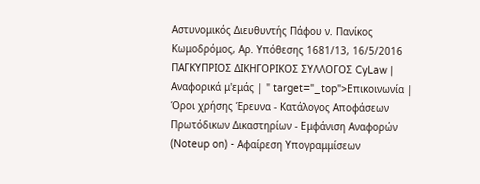Αστυνομικός Διευθυντής Πάφου ν. Πανίκος Κωμοδρόμος, Aρ. Υπόθεσης 1681/13, 16/5/2016 ΠΑΓΚΥΠΡΙΟΣ ΔΙΚΗΓΟΡΙΚΟΣ ΣΥΛΛΟΓΟΣ CyLaw | Αναφορικά μ'εμάς | " target="_top">Επικοινωνία | Όροι χρήσης Έρευνα - Κατάλογος Αποφάσεων Πρωτόδικων Δικαστηρίων - Εμφάνιση Αναφορών (Noteup on) - Αφαίρεση Υπογραμμίσεων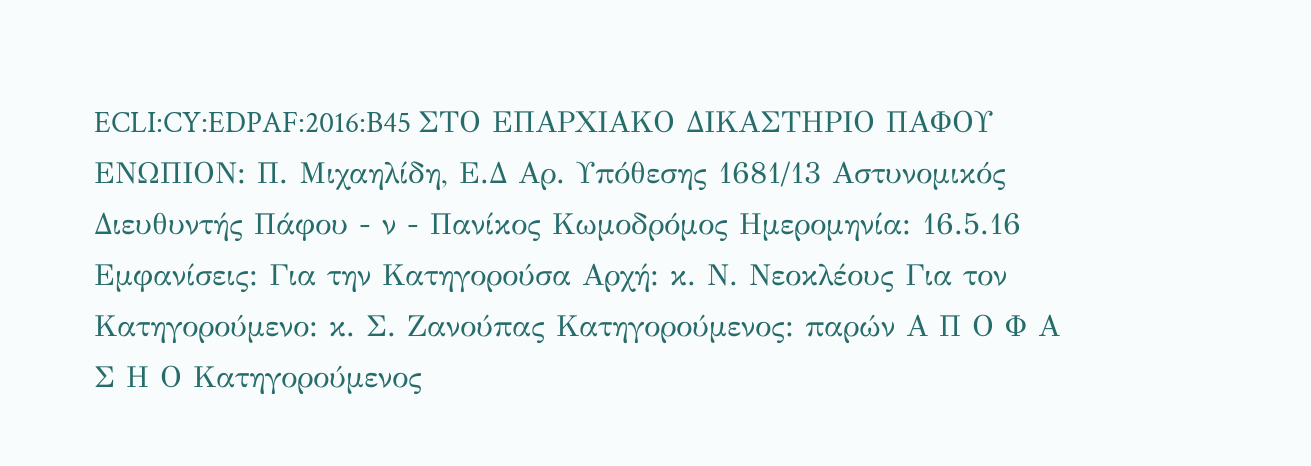ECLI:CY:EDPAF:2016:B45 ΣΤΟ ΕΠΑΡΧΙΑΚΟ ΔΙΚΑΣΤΗΡΙΟ ΠΑΦΟΥ ΕΝΩΠΙΟΝ: Π. Μιχαηλίδη, Ε.Δ Aρ. Υπόθεσης 1681/13 Αστυνομικός Διευθυντής Πάφου - ν - Πανίκος Κωμοδρόμος Ημερομηνία: 16.5.16 Εμφανίσεις: Για την Κατηγορούσα Αρχή: κ. Ν. Νεοκλέους Για τον Κατηγορούμενο: κ. Σ. Ζανούπας Κατηγορούμενος: παρών Α Π Ο Φ Α Σ Η Ο Κατηγορούμενος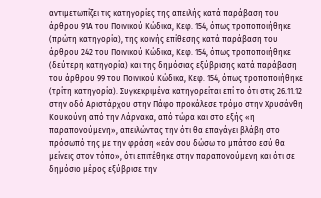αντιμετωπίζει τις κατηγορίες της απειλής κατά παράβαση του άρθρου 91Α του Ποινικού Κώδικα, Κεφ. 154, όπως τροποποιήθηκε (πρώτη κατηγορία), της κοινής επίθεσης κατά παράβαση του άρθρου 242 του Ποινικού Κώδικα, Κεφ. 154, όπως τροποποιήθηκε (δεύτερη κατηγορία) και της δημόσιας εξύβρισης κατά παράβαση του άρθρου 99 του Ποινικού Κώδικα, Κεφ. 154, όπως τροποποιήθηκε (τρίτη κατηγορία). Συγκεκριμένα κατηγορείται επί το ότι στις 26.11.12 στην οδό Αριστάρχου στην Πάφο προκάλεσε τρόμο στην Χρυσάνθη Κουκούνη από την Λάρνακα, από τώρα και στο εξής «η παραπονούμενη», απειλώντας την ότι θα επαγάγει βλάβη στο πρόσωπό της με την φράση «εάν σου δώσω το μπάτσο εσύ θα μείνεις στον τόπο», ότι επιτέθηκε στην παραπονούμενη και ότι σε δημόσιο μέρος εξύβρισε την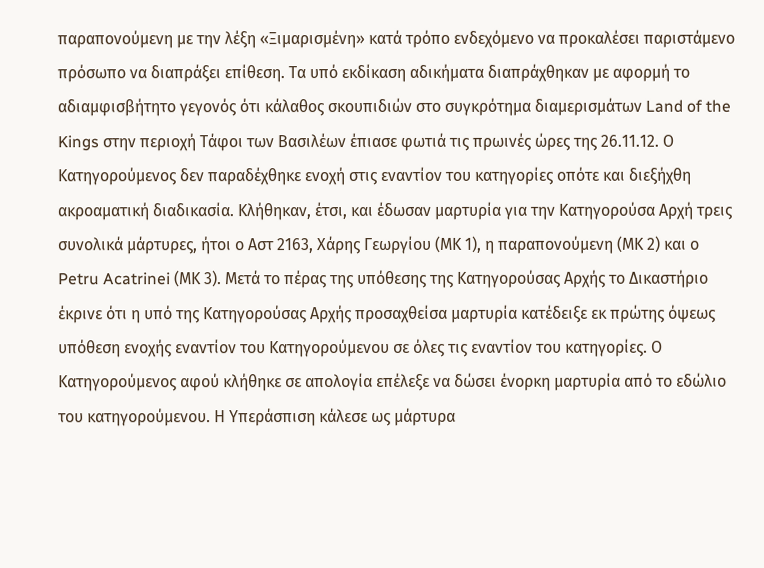παραπονούμενη με την λέξη «Ξιμαρισμένη» κατά τρόπο ενδεχόμενο να προκαλέσει παριστάμενο πρόσωπο να διαπράξει επίθεση. Τα υπό εκδίκαση αδικήματα διαπράχθηκαν με αφορμή το αδιαμφισβήτητο γεγονός ότι κάλαθος σκουπιδιών στο συγκρότημα διαμερισμάτων Land of the Kings στην περιοχή Τάφοι των Βασιλέων έπιασε φωτιά τις πρωινές ώρες της 26.11.12. Ο Κατηγορούμενος δεν παραδέχθηκε ενοχή στις εναντίον του κατηγορίες οπότε και διεξήχθη ακροαματική διαδικασία. Κλήθηκαν, έτσι, και έδωσαν μαρτυρία για την Κατηγορούσα Αρχή τρεις συνολικά μάρτυρες, ήτοι ο Αστ 2163, Χάρης Γεωργίου (ΜΚ 1), η παραπονούμενη (ΜΚ 2) και ο Petru Acatrinei (ΜΚ 3). Μετά το πέρας της υπόθεσης της Κατηγορούσας Αρχής το Δικαστήριο έκρινε ότι η υπό της Κατηγορούσας Αρχής προσαχθείσα μαρτυρία κατέδειξε εκ πρώτης όψεως υπόθεση ενοχής εναντίον του Κατηγορούμενου σε όλες τις εναντίον του κατηγορίες. Ο Κατηγορούμενος αφού κλήθηκε σε απολογία επέλεξε να δώσει ένορκη μαρτυρία από το εδώλιο του κατηγορούμενου. Η Υπεράσπιση κάλεσε ως μάρτυρα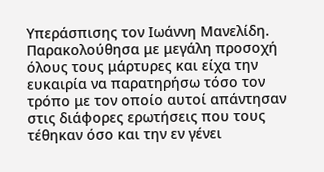Υπεράσπισης τον Ιωάννη Μανελίδη. Παρακολούθησα με μεγάλη προσοχή όλους τους μάρτυρες και είχα την ευκαιρία να παρατηρήσω τόσο τον τρόπο με τον οποίο αυτοί απάντησαν στις διάφορες ερωτήσεις που τους τέθηκαν όσο και την εν γένει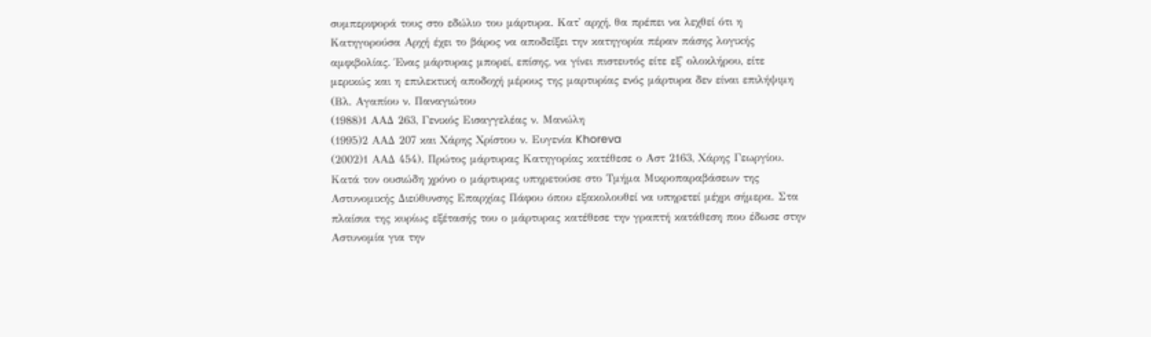συμπεριφορά τους στο εδώλιο του μάρτυρα. Κατ' αρχή, θα πρέπει να λεχθεί ότι η Κατηγορούσα Αρχή έχει το βάρος να αποδείξει την κατηγορία πέραν πάσης λογικής αμφιβολίας. Ένας μάρτυρας μπορεί, επίσης, να γίνει πιστευτός είτε εξ' ολοκλήρου, είτε μερικώς και η επιλεκτική αποδοχή μέρους της μαρτυρίας ενός μάρτυρα δεν είναι επιλήψιμη (Βλ. Αγαπίου ν. Παναγιώτου
(1988)1 ΑΑΔ 263, Γενικός Εισαγγελέας ν. Μανώλη
(1995)2 ΑΑΔ 207 και Χάρης Χρίστου ν. Ευγενία Khoreva
(2002)1 ΑΑΔ 454). Πρώτος μάρτυρας Κατηγορίας κατέθεσε ο Αστ 2163, Χάρης Γεωργίου. Κατά τον ουσιώδη χρόνο ο μάρτυρας υπηρετούσε στο Τμήμα Μικροπαραβάσεων της Αστυνομικής Διεύθυνσης Επαρχίας Πάφου όπου εξακολουθεί να υπηρετεί μέχρι σήμερα. Στα πλαίσια της κυρίως εξέτασής του ο μάρτυρας κατέθεσε την γραπτή κατάθεση που έδωσε στην Αστυνομία για την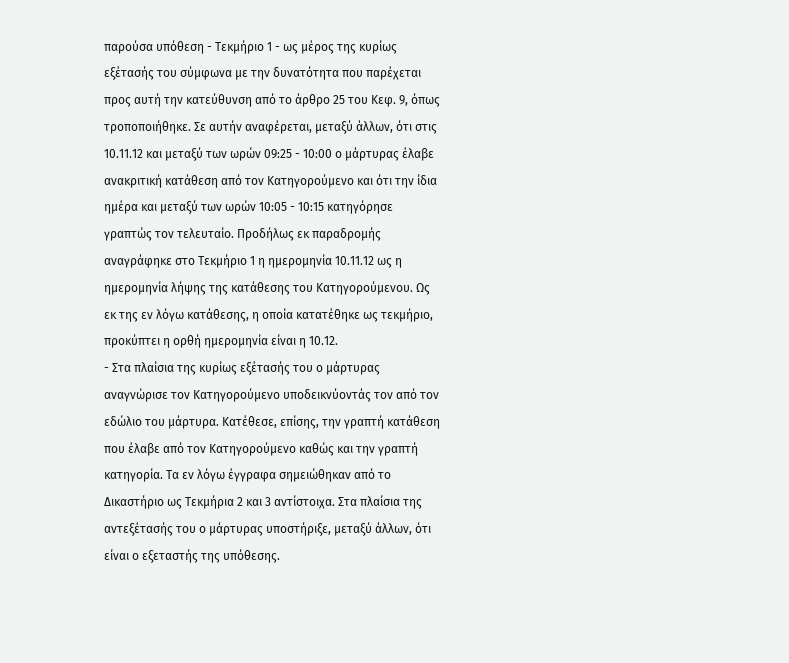παρούσα υπόθεση - Τεκμήριο 1 - ως μέρος της κυρίως εξέτασής του σύμφωνα με την δυνατότητα που παρέχεται προς αυτή την κατεύθυνση από το άρθρο 25 του Κεφ. 9, όπως τροποποιήθηκε. Σε αυτήν αναφέρεται, μεταξύ άλλων, ότι στις 10.11.12 και μεταξύ των ωρών 09:25 - 10:00 ο μάρτυρας έλαβε ανακριτική κατάθεση από τον Κατηγορούμενο και ότι την ίδια ημέρα και μεταξύ των ωρών 10:05 - 10:15 κατηγόρησε γραπτώς τον τελευταίο. Προδήλως εκ παραδρομής αναγράφηκε στο Τεκμήριο 1 η ημερομηνία 10.11.12 ως η ημερομηνία λήψης της κατάθεσης του Κατηγορούμενου. Ως εκ της εν λόγω κατάθεσης, η οποία κατατέθηκε ως τεκμήριο, προκύπτει η ορθή ημερομηνία είναι η 10.12.
- Στα πλαίσια της κυρίως εξέτασής του ο μάρτυρας αναγνώρισε τον Κατηγορούμενο υποδεικνύοντάς τον από τον εδώλιο του μάρτυρα. Κατέθεσε, επίσης, την γραπτή κατάθεση που έλαβε από τον Κατηγορούμενο καθώς και την γραπτή κατηγορία. Τα εν λόγω έγγραφα σημειώθηκαν από το Δικαστήριο ως Τεκμήρια 2 και 3 αντίστοιχα. Στα πλαίσια της αντεξέτασής του ο μάρτυρας υποστήριξε, μεταξύ άλλων, ότι είναι ο εξεταστής της υπόθεσης.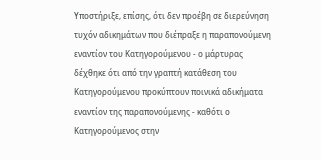Υποστήριξε, επίσης, ότι δεν προέβη σε διερεύνηση τυχόν αδικημάτων που διέπραξε η παραπονούμενη εναντίον του Κατηγορούμενου - ο μάρτυρας δέχθηκε ότι από την γραπτή κατάθεση του Κατηγορούμενου προκύπτουν ποινικά αδικήματα εναντίον της παραπονούμενης - καθότι ο Κατηγορούμενος στην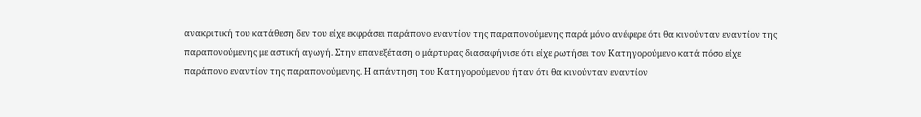ανακριτική του κατάθεση δεν του είχε εκφράσει παράπονο εναντίον της παραπονούμενης παρά μόνο ανέφερε ότι θα κινούνταν εναντίον της παραπονούμενης με αστική αγωγή. Στην επανεξέταση ο μάρτυρας διασαφήνισε ότι είχε ρωτήσει τον Κατηγορούμενο κατά πόσο είχε παράπονο εναντίον της παραπονούμενης. Η απάντηση του Κατηγορούμενου ήταν ότι θα κινούνταν εναντίον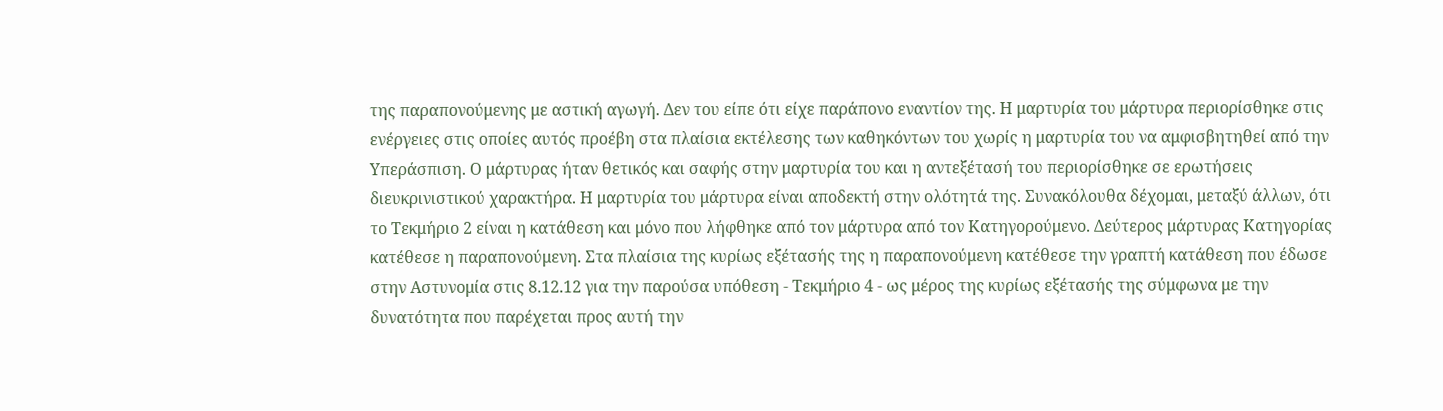της παραπονούμενης με αστική αγωγή. Δεν του είπε ότι είχε παράπονο εναντίον της. Η μαρτυρία του μάρτυρα περιορίσθηκε στις ενέργειες στις οποίες αυτός προέβη στα πλαίσια εκτέλεσης των καθηκόντων του χωρίς η μαρτυρία του να αμφισβητηθεί από την Υπεράσπιση. Ο μάρτυρας ήταν θετικός και σαφής στην μαρτυρία του και η αντεξέτασή του περιορίσθηκε σε ερωτήσεις διευκρινιστικού χαρακτήρα. Η μαρτυρία του μάρτυρα είναι αποδεκτή στην ολότητά της. Συνακόλουθα δέχομαι, μεταξύ άλλων, ότι το Τεκμήριο 2 είναι η κατάθεση και μόνο που λήφθηκε από τον μάρτυρα από τον Κατηγορούμενο. Δεύτερος μάρτυρας Κατηγορίας κατέθεσε η παραπονούμενη. Στα πλαίσια της κυρίως εξέτασής της η παραπονούμενη κατέθεσε την γραπτή κατάθεση που έδωσε στην Αστυνομία στις 8.12.12 για την παρούσα υπόθεση - Τεκμήριο 4 - ως μέρος της κυρίως εξέτασής της σύμφωνα με την δυνατότητα που παρέχεται προς αυτή την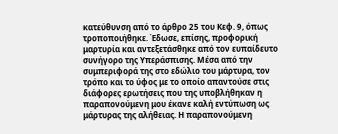κατεύθυνση από το άρθρο 25 του Κεφ. 9, όπως τροποποιήθηκε. Έδωσε, επίσης, προφορική μαρτυρία και αντεξετάσθηκε από τον ευπαίδευτο συνήγορο της Υπεράσπισης. Μέσα από την συμπεριφορά της στο εδώλιο του μάρτυρα, τον τρόπο και το ύφος με το οποίο απαντούσε στις διάφορες ερωτήσεις που της υποβλήθηκαν η παραπονούμενη μου έκανε καλή εντύπωση ως μάρτυρας της αλήθειας. Η παραπονούμενη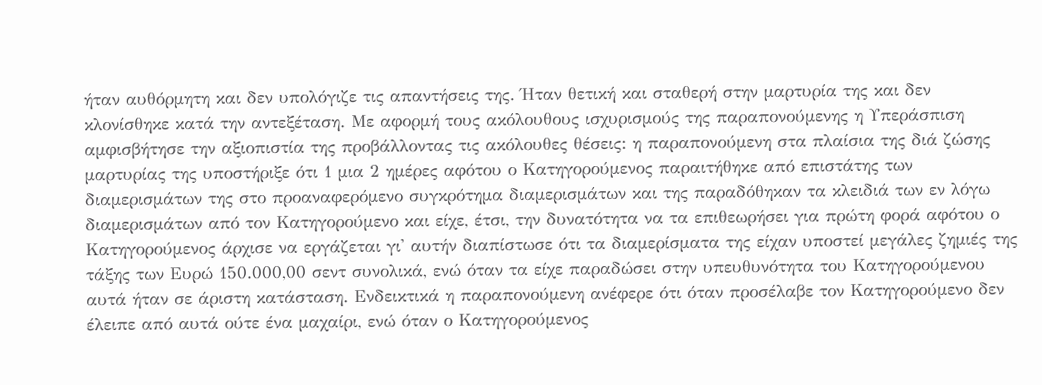ήταν αυθόρμητη και δεν υπολόγιζε τις απαντήσεις της. Ήταν θετική και σταθερή στην μαρτυρία της και δεν κλονίσθηκε κατά την αντεξέταση. Με αφορμή τους ακόλουθους ισχυρισμούς της παραπονούμενης η Υπεράσπιση αμφισβήτησε την αξιοπιστία της προβάλλοντας τις ακόλουθες θέσεις: η παραπονούμενη στα πλαίσια της διά ζώσης μαρτυρίας της υποστήριξε ότι 1 μια 2 ημέρες αφότου ο Κατηγορούμενος παραιτήθηκε από επιστάτης των διαμερισμάτων της στο προαναφερόμενο συγκρότημα διαμερισμάτων και της παραδόθηκαν τα κλειδιά των εν λόγω διαμερισμάτων από τον Κατηγορούμενο και είχε, έτσι, την δυνατότητα να τα επιθεωρήσει για πρώτη φορά αφότου ο Κατηγορούμενος άρχισε να εργάζεται γι' αυτήν διαπίστωσε ότι τα διαμερίσματα της είχαν υποστεί μεγάλες ζημιές της τάξης των Ευρώ 150.000,00 σεντ συνολικά, ενώ όταν τα είχε παραδώσει στην υπευθυνότητα του Κατηγορούμενου αυτά ήταν σε άριστη κατάσταση. Ενδεικτικά η παραπονούμενη ανέφερε ότι όταν προσέλαβε τον Κατηγορούμενο δεν έλειπε από αυτά ούτε ένα μαχαίρι, ενώ όταν ο Κατηγορούμενος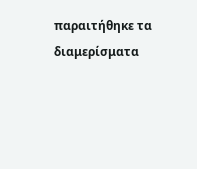παραιτήθηκε τα διαμερίσματα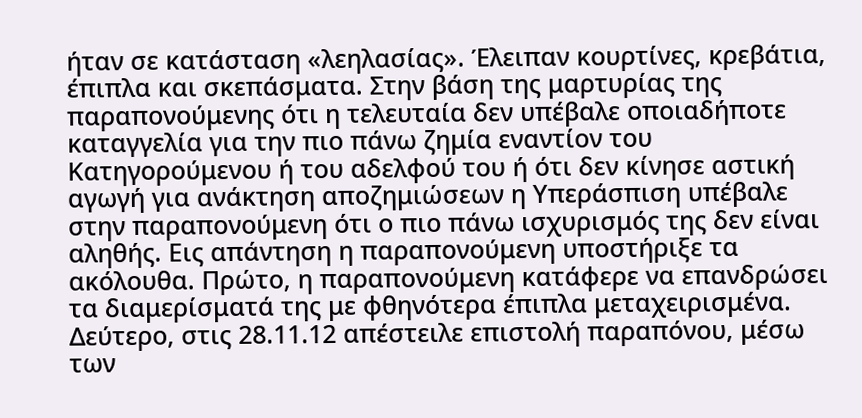ήταν σε κατάσταση «λεηλασίας». Έλειπαν κουρτίνες, κρεβάτια, έπιπλα και σκεπάσματα. Στην βάση της μαρτυρίας της παραπονούμενης ότι η τελευταία δεν υπέβαλε οποιαδήποτε καταγγελία για την πιο πάνω ζημία εναντίον του Κατηγορούμενου ή του αδελφού του ή ότι δεν κίνησε αστική αγωγή για ανάκτηση αποζημιώσεων η Υπεράσπιση υπέβαλε στην παραπονούμενη ότι ο πιο πάνω ισχυρισμός της δεν είναι αληθής. Εις απάντηση η παραπονούμενη υποστήριξε τα ακόλουθα. Πρώτο, η παραπονούμενη κατάφερε να επανδρώσει τα διαμερίσματά της με φθηνότερα έπιπλα μεταχειρισμένα. Δεύτερο, στις 28.11.12 απέστειλε επιστολή παραπόνου, μέσω των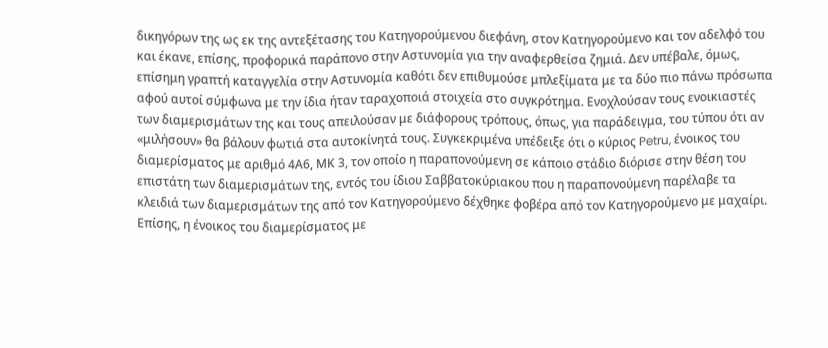δικηγόρων της ως εκ της αντεξέτασης του Κατηγορούμενου διεφάνη, στον Κατηγορούμενο και τον αδελφό του και έκανε, επίσης, προφορικά παράπονο στην Αστυνομία για την αναφερθείσα ζημιά. Δεν υπέβαλε, όμως, επίσημη γραπτή καταγγελία στην Αστυνομία καθότι δεν επιθυμούσε μπλεξίματα με τα δύο πιο πάνω πρόσωπα αφού αυτοί σύμφωνα με την ίδια ήταν ταραχοποιά στοιχεία στο συγκρότημα. Ενοχλούσαν τους ενοικιαστές των διαμερισμάτων της και τους απειλούσαν με διάφορους τρόπους, όπως, για παράδειγμα, του τύπου ότι αν «μιλήσουν» θα βάλουν φωτιά στα αυτοκίνητά τους. Συγκεκριμένα υπέδειξε ότι ο κύριος Petru, ένοικος του διαμερίσματος με αριθμό 4Α6, ΜΚ 3, τον οποίο η παραπονούμενη σε κάποιο στάδιο διόρισε στην θέση του επιστάτη των διαμερισμάτων της, εντός του ίδιου Σαββατοκύριακου που η παραπονούμενη παρέλαβε τα κλειδιά των διαμερισμάτων της από τον Κατηγορούμενο δέχθηκε φοβέρα από τον Κατηγορούμενο με μαχαίρι. Επίσης, η ένοικος του διαμερίσματος με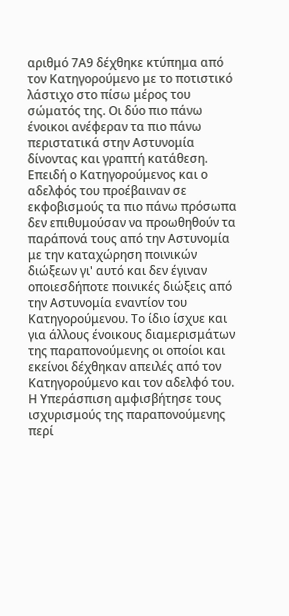αριθμό 7Α9 δέχθηκε κτύπημα από τον Κατηγορούμενο με το ποτιστικό λάστιχο στο πίσω μέρος του σώματός της. Οι δύο πιο πάνω ένοικοι ανέφεραν τα πιο πάνω περιστατικά στην Αστυνομία δίνοντας και γραπτή κατάθεση. Επειδή ο Κατηγορούμενος και ο αδελφός του προέβαιναν σε εκφοβισμούς τα πιο πάνω πρόσωπα δεν επιθυμούσαν να προωθηθούν τα παράπονά τους από την Αστυνομία με την καταχώρηση ποινικών διώξεων γι' αυτό και δεν έγιναν οποιεσδήποτε ποινικές διώξεις από την Αστυνομία εναντίον του Κατηγορούμενου. Το ίδιο ίσχυε και για άλλους ένοικους διαμερισμάτων της παραπονούμενης οι οποίοι και εκείνοι δέχθηκαν απειλές από τον Κατηγορούμενο και τον αδελφό του. Η Υπεράσπιση αμφισβήτησε τους ισχυρισμούς της παραπονούμενης περί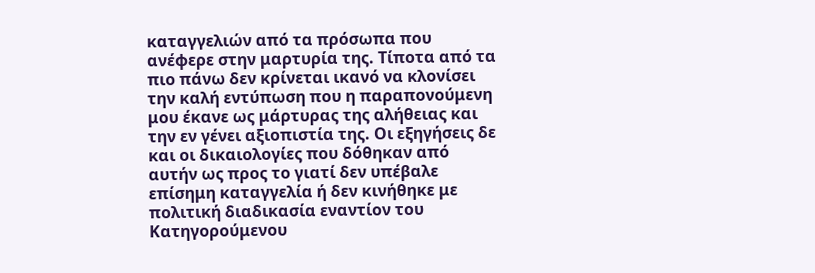καταγγελιών από τα πρόσωπα που ανέφερε στην μαρτυρία της. Τίποτα από τα πιο πάνω δεν κρίνεται ικανό να κλονίσει την καλή εντύπωση που η παραπονούμενη μου έκανε ως μάρτυρας της αλήθειας και την εν γένει αξιοπιστία της. Οι εξηγήσεις δε και οι δικαιολογίες που δόθηκαν από αυτήν ως προς το γιατί δεν υπέβαλε επίσημη καταγγελία ή δεν κινήθηκε με πολιτική διαδικασία εναντίον του Κατηγορούμενου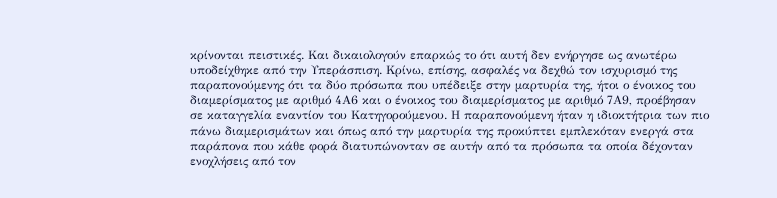κρίνονται πειστικές. Και δικαιολογούν επαρκώς το ότι αυτή δεν ενήργησε ως ανωτέρω υποδείχθηκε από την Υπεράσπιση. Κρίνω, επίσης, ασφαλές να δεχθώ τον ισχυρισμό της παραπονούμενης ότι τα δύο πρόσωπα που υπέδειξε στην μαρτυρία της, ήτοι ο ένοικος του διαμερίσματος με αριθμό 4Α6 και ο ένοικος του διαμερίσματος με αριθμό 7Α9, προέβησαν σε καταγγελία εναντίον του Κατηγορούμενου. Η παραπονούμενη ήταν η ιδιοκτήτρια των πιο πάνω διαμερισμάτων και όπως από την μαρτυρία της προκύπτει εμπλεκόταν ενεργά στα παράπονα που κάθε φορά διατυπώνονταν σε αυτήν από τα πρόσωπα τα οποία δέχονταν ενοχλήσεις από τον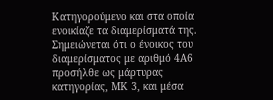Κατηγορούμενο και στα οποία ενοικίαζε τα διαμερίσματά της. Σημειώνεται ότι ο ένοικος του διαμερίσματος με αριθμό 4Α6 προσήλθε ως μάρτυρας κατηγορίας, ΜΚ 3, και μέσα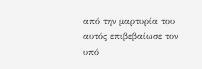από την μαρτυρία του αυτός επιβεβαίωσε τον υπό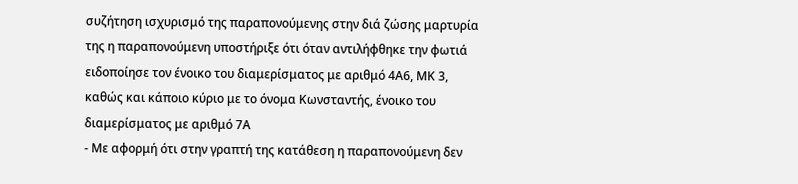συζήτηση ισχυρισμό της παραπονούμενης στην διά ζώσης μαρτυρία της η παραπονούμενη υποστήριξε ότι όταν αντιλήφθηκε την φωτιά ειδοποίησε τον ένοικο του διαμερίσματος με αριθμό 4Α6, ΜΚ 3, καθώς και κάποιο κύριο με το όνομα Κωνσταντής, ένοικο του διαμερίσματος με αριθμό 7Α
- Με αφορμή ότι στην γραπτή της κατάθεση η παραπονούμενη δεν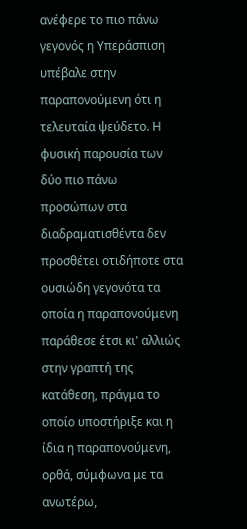ανέφερε το πιο πάνω γεγονός η Υπεράσπιση υπέβαλε στην παραπονούμενη ότι η τελευταία ψεύδετο. Η φυσική παρουσία των δύο πιο πάνω προσώπων στα διαδραματισθέντα δεν προσθέτει οτιδήποτε στα ουσιώδη γεγονότα τα οποία η παραπονούμενη παράθεσε έτσι κι' αλλιώς στην γραπτή της κατάθεση, πράγμα το οποίο υποστήριξε και η ίδια η παραπονούμενη, ορθά, σύμφωνα με τα ανωτέρω,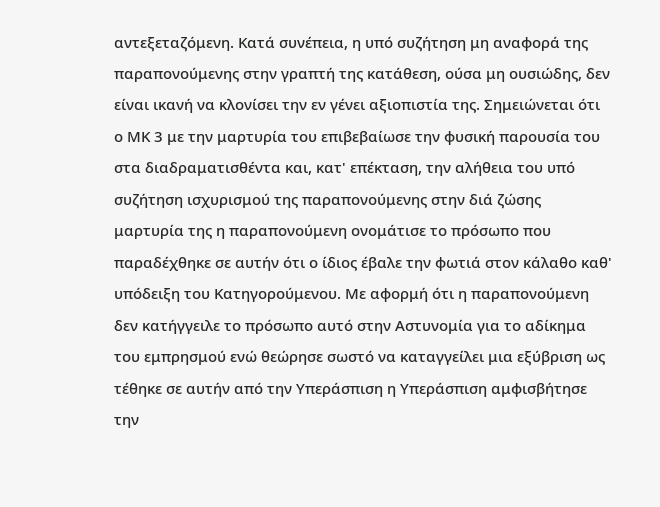αντεξεταζόμενη. Κατά συνέπεια, η υπό συζήτηση μη αναφορά της παραπονούμενης στην γραπτή της κατάθεση, ούσα μη ουσιώδης, δεν είναι ικανή να κλονίσει την εν γένει αξιοπιστία της. Σημειώνεται ότι ο ΜΚ 3 με την μαρτυρία του επιβεβαίωσε την φυσική παρουσία του στα διαδραματισθέντα και, κατ' επέκταση, την αλήθεια του υπό συζήτηση ισχυρισμού της παραπονούμενης στην διά ζώσης μαρτυρία της η παραπονούμενη ονομάτισε το πρόσωπο που παραδέχθηκε σε αυτήν ότι ο ίδιος έβαλε την φωτιά στον κάλαθο καθ' υπόδειξη του Κατηγορούμενου. Με αφορμή ότι η παραπονούμενη δεν κατήγγειλε το πρόσωπο αυτό στην Αστυνομία για το αδίκημα του εμπρησμού ενώ θεώρησε σωστό να καταγγείλει μια εξύβριση ως τέθηκε σε αυτήν από την Υπεράσπιση η Υπεράσπιση αμφισβήτησε την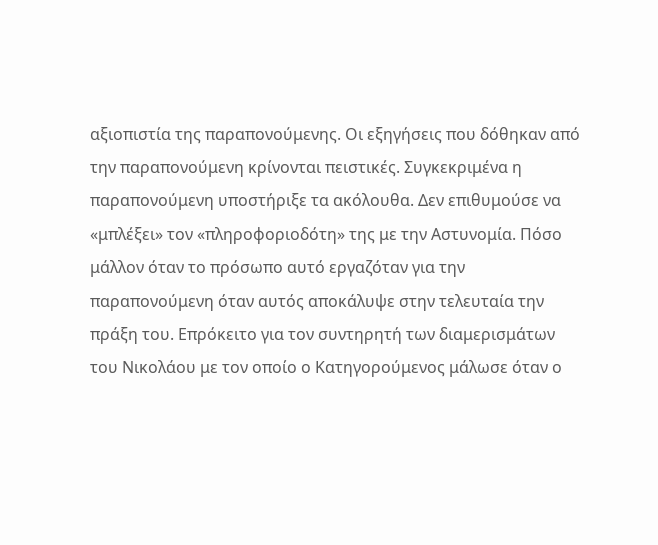αξιοπιστία της παραπονούμενης. Οι εξηγήσεις που δόθηκαν από την παραπονούμενη κρίνονται πειστικές. Συγκεκριμένα η παραπονούμενη υποστήριξε τα ακόλουθα. Δεν επιθυμούσε να «μπλέξει» τον «πληροφοριοδότη» της με την Αστυνομία. Πόσο μάλλον όταν το πρόσωπο αυτό εργαζόταν για την παραπονούμενη όταν αυτός αποκάλυψε στην τελευταία την πράξη του. Επρόκειτο για τον συντηρητή των διαμερισμάτων του Νικολάου με τον οποίο ο Κατηγορούμενος μάλωσε όταν ο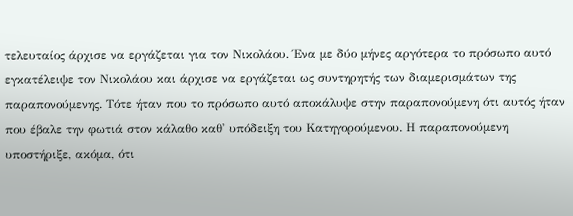τελευταίος άρχισε να εργάζεται για τον Νικολάου. Ένα με δύο μήνες αργότερα το πρόσωπο αυτό εγκατέλειψε τον Νικολάου και άρχισε να εργάζεται ως συντηρητής των διαμερισμάτων της παραπονούμενης. Τότε ήταν που το πρόσωπο αυτό αποκάλυψε στην παραπονούμενη ότι αυτός ήταν που έβαλε την φωτιά στον κάλαθο καθ' υπόδειξη του Κατηγορούμενου. Η παραπονούμενη υποστήριξε, ακόμα, ότι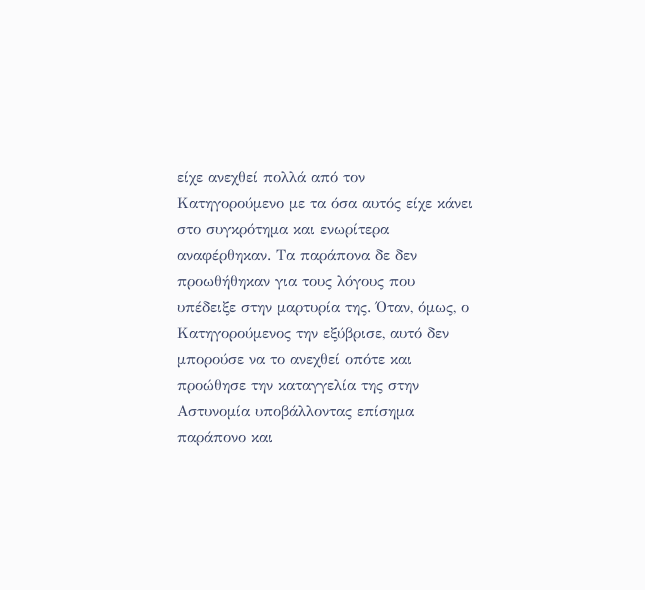είχε ανεχθεί πολλά από τον Κατηγορούμενο με τα όσα αυτός είχε κάνει στο συγκρότημα και ενωρίτερα αναφέρθηκαν. Τα παράπονα δε δεν προωθήθηκαν για τους λόγους που υπέδειξε στην μαρτυρία της. Όταν, όμως, ο Κατηγορούμενος την εξύβρισε, αυτό δεν μπορούσε να το ανεχθεί οπότε και προώθησε την καταγγελία της στην Αστυνομία υποβάλλοντας επίσημα παράπονο και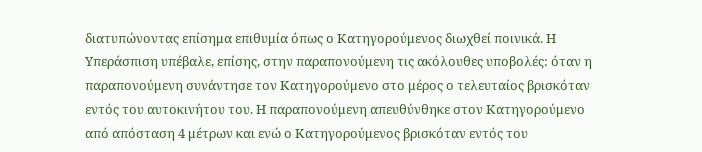διατυπώνοντας επίσημα επιθυμία όπως ο Κατηγορούμενος διωχθεί ποινικά. Η Υπεράσπιση υπέβαλε, επίσης, στην παραπονούμενη τις ακόλουθες υποβολές: όταν η παραπονούμενη συνάντησε τον Κατηγορούμενο στο μέρος ο τελευταίος βρισκόταν εντός του αυτοκινήτου του. Η παραπονούμενη απευθύνθηκε στον Κατηγορούμενο από απόσταση 4 μέτρων και ενώ ο Κατηγορούμενος βρισκόταν εντός του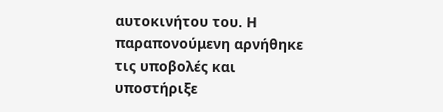αυτοκινήτου του. Η παραπονούμενη αρνήθηκε τις υποβολές και υποστήριξε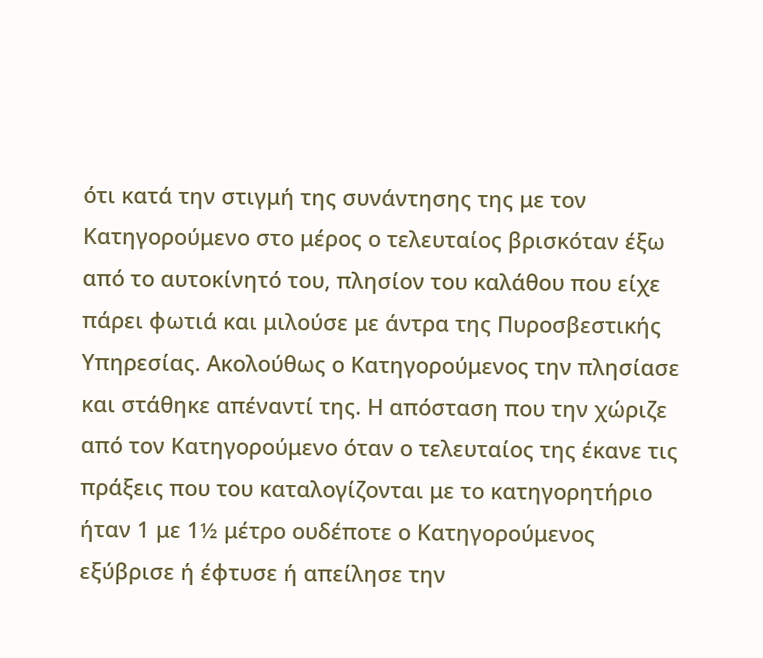ότι κατά την στιγμή της συνάντησης της με τον Κατηγορούμενο στο μέρος ο τελευταίος βρισκόταν έξω από το αυτοκίνητό του, πλησίον του καλάθου που είχε πάρει φωτιά και μιλούσε με άντρα της Πυροσβεστικής Υπηρεσίας. Ακολούθως ο Κατηγορούμενος την πλησίασε και στάθηκε απέναντί της. Η απόσταση που την χώριζε από τον Κατηγορούμενο όταν ο τελευταίος της έκανε τις πράξεις που του καταλογίζονται με το κατηγορητήριο ήταν 1 με 1½ μέτρο ουδέποτε ο Κατηγορούμενος εξύβρισε ή έφτυσε ή απείλησε την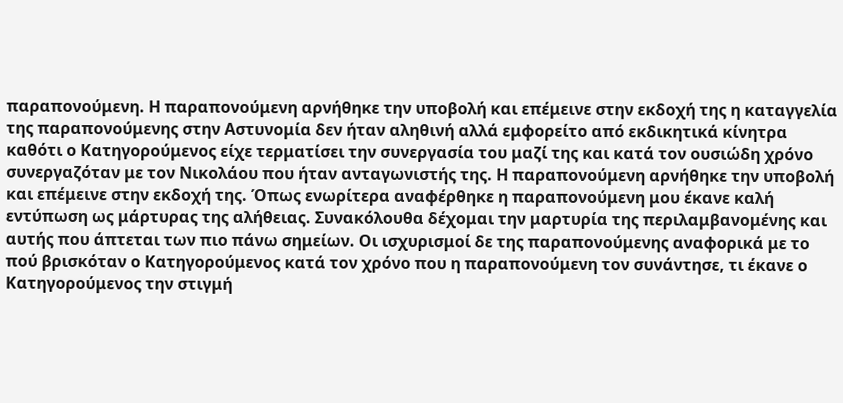παραπονούμενη. Η παραπονούμενη αρνήθηκε την υποβολή και επέμεινε στην εκδοχή της η καταγγελία της παραπονούμενης στην Αστυνομία δεν ήταν αληθινή αλλά εμφορείτο από εκδικητικά κίνητρα καθότι ο Κατηγορούμενος είχε τερματίσει την συνεργασία του μαζί της και κατά τον ουσιώδη χρόνο συνεργαζόταν με τον Νικολάου που ήταν ανταγωνιστής της. Η παραπονούμενη αρνήθηκε την υποβολή και επέμεινε στην εκδοχή της. Όπως ενωρίτερα αναφέρθηκε η παραπονούμενη μου έκανε καλή εντύπωση ως μάρτυρας της αλήθειας. Συνακόλουθα δέχομαι την μαρτυρία της περιλαμβανομένης και αυτής που άπτεται των πιο πάνω σημείων. Οι ισχυρισμοί δε της παραπονούμενης αναφορικά με το πού βρισκόταν ο Κατηγορούμενος κατά τον χρόνο που η παραπονούμενη τον συνάντησε, τι έκανε ο Κατηγορούμενος την στιγμή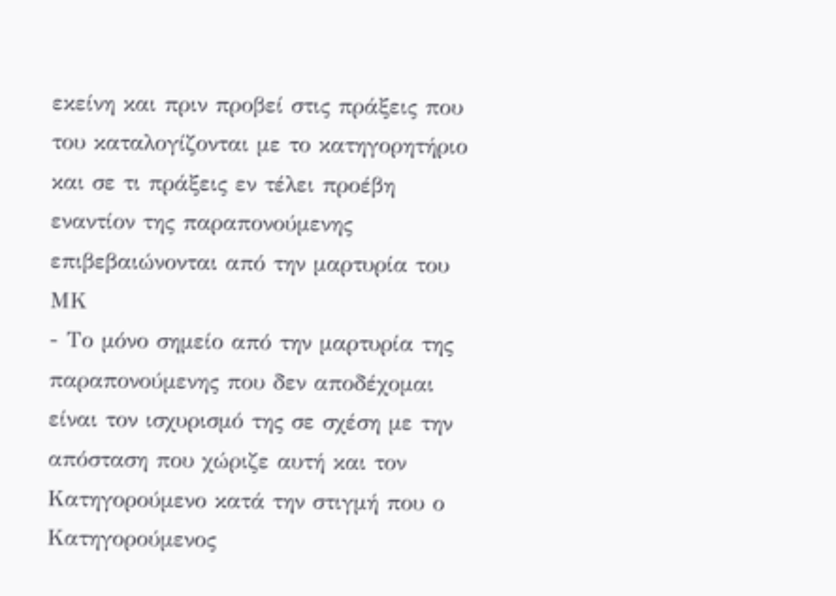εκείνη και πριν προβεί στις πράξεις που του καταλογίζονται με το κατηγορητήριο και σε τι πράξεις εν τέλει προέβη εναντίον της παραπονούμενης επιβεβαιώνονται από την μαρτυρία του ΜΚ
- Το μόνο σημείο από την μαρτυρία της παραπονούμενης που δεν αποδέχομαι είναι τον ισχυρισμό της σε σχέση με την απόσταση που χώριζε αυτή και τον Κατηγορούμενο κατά την στιγμή που ο Κατηγορούμενος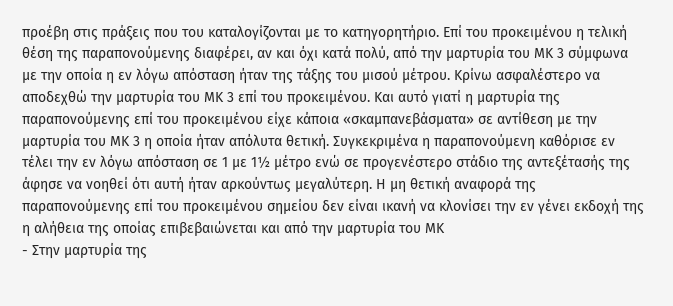προέβη στις πράξεις που του καταλογίζονται με το κατηγορητήριο. Επί του προκειμένου η τελική θέση της παραπονούμενης διαφέρει, αν και όχι κατά πολύ, από την μαρτυρία του ΜΚ 3 σύμφωνα με την οποία η εν λόγω απόσταση ήταν της τάξης του μισού μέτρου. Κρίνω ασφαλέστερο να αποδεχθώ την μαρτυρία του ΜΚ 3 επί του προκειμένου. Και αυτό γιατί η μαρτυρία της παραπονούμενης επί του προκειμένου είχε κάποια «σκαμπανεβάσματα» σε αντίθεση με την μαρτυρία του ΜΚ 3 η οποία ήταν απόλυτα θετική. Συγκεκριμένα η παραπονούμενη καθόρισε εν τέλει την εν λόγω απόσταση σε 1 με 1½ μέτρο ενώ σε προγενέστερο στάδιο της αντεξέτασής της άφησε να νοηθεί ότι αυτή ήταν αρκούντως μεγαλύτερη. Η μη θετική αναφορά της παραπονούμενης επί του προκειμένου σημείου δεν είναι ικανή να κλονίσει την εν γένει εκδοχή της η αλήθεια της οποίας επιβεβαιώνεται και από την μαρτυρία του ΜΚ
- Στην μαρτυρία της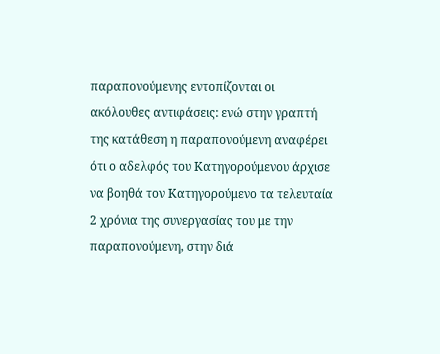παραπονούμενης εντοπίζονται οι ακόλουθες αντιφάσεις: ενώ στην γραπτή της κατάθεση η παραπονούμενη αναφέρει ότι ο αδελφός του Κατηγορούμενου άρχισε να βοηθά τον Κατηγορούμενο τα τελευταία 2 χρόνια της συνεργασίας του με την παραπονούμενη, στην διά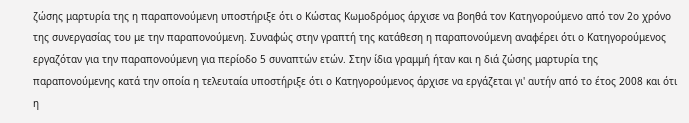ζώσης μαρτυρία της η παραπονούμενη υποστήριξε ότι ο Κώστας Κωμοδρόμος άρχισε να βοηθά τον Κατηγορούμενο από τον 2ο χρόνο της συνεργασίας του με την παραπονούμενη. Συναφώς στην γραπτή της κατάθεση η παραπονούμενη αναφέρει ότι ο Κατηγορούμενος εργαζόταν για την παραπονούμενη για περίοδο 5 συναπτών ετών. Στην ίδια γραμμή ήταν και η διά ζώσης μαρτυρία της παραπονούμενης κατά την οποία η τελευταία υποστήριξε ότι ο Κατηγορούμενος άρχισε να εργάζεται γι' αυτήν από το έτος 2008 και ότι η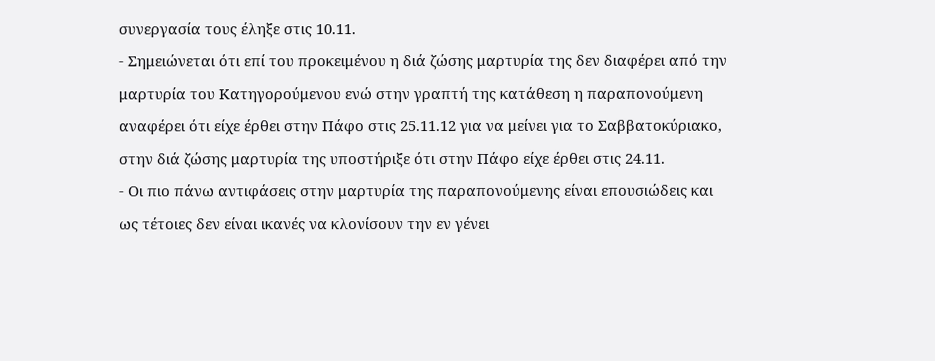συνεργασία τους έληξε στις 10.11.
- Σημειώνεται ότι επί του προκειμένου η διά ζώσης μαρτυρία της δεν διαφέρει από την μαρτυρία του Κατηγορούμενου ενώ στην γραπτή της κατάθεση η παραπονούμενη αναφέρει ότι είχε έρθει στην Πάφο στις 25.11.12 για να μείνει για το Σαββατοκύριακο, στην διά ζώσης μαρτυρία της υποστήριξε ότι στην Πάφο είχε έρθει στις 24.11.
- Οι πιο πάνω αντιφάσεις στην μαρτυρία της παραπονούμενης είναι επουσιώδεις και ως τέτοιες δεν είναι ικανές να κλονίσουν την εν γένει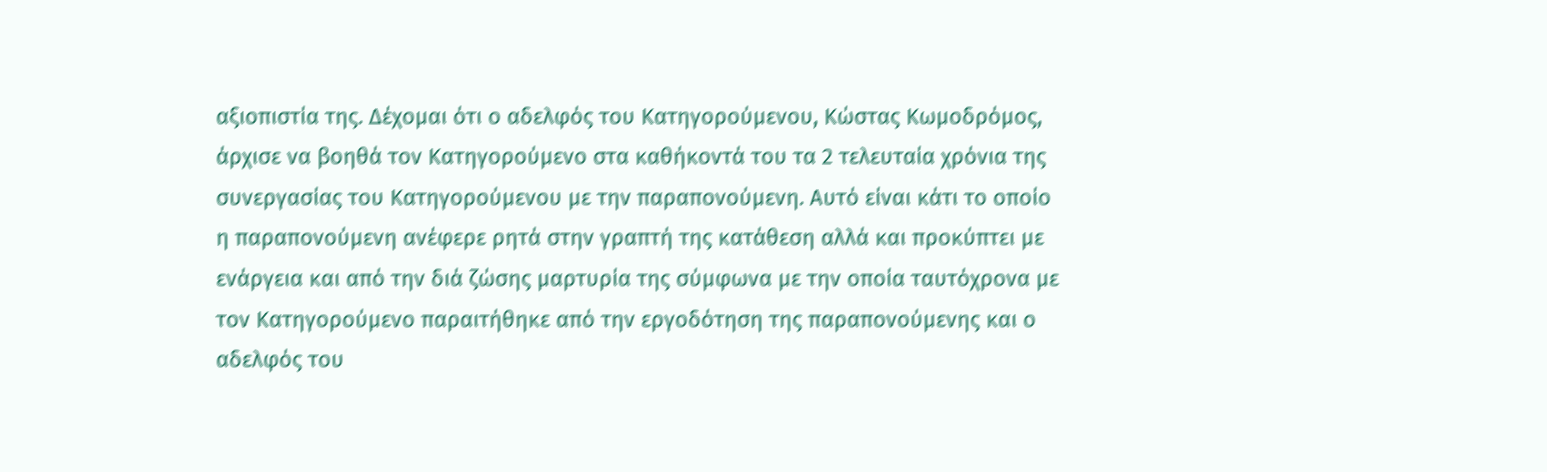αξιοπιστία της. Δέχομαι ότι ο αδελφός του Κατηγορούμενου, Κώστας Κωμοδρόμος, άρχισε να βοηθά τον Κατηγορούμενο στα καθήκοντά του τα 2 τελευταία χρόνια της συνεργασίας του Κατηγορούμενου με την παραπονούμενη. Αυτό είναι κάτι το οποίο η παραπονούμενη ανέφερε ρητά στην γραπτή της κατάθεση αλλά και προκύπτει με ενάργεια και από την διά ζώσης μαρτυρία της σύμφωνα με την οποία ταυτόχρονα με τον Κατηγορούμενο παραιτήθηκε από την εργοδότηση της παραπονούμενης και ο αδελφός του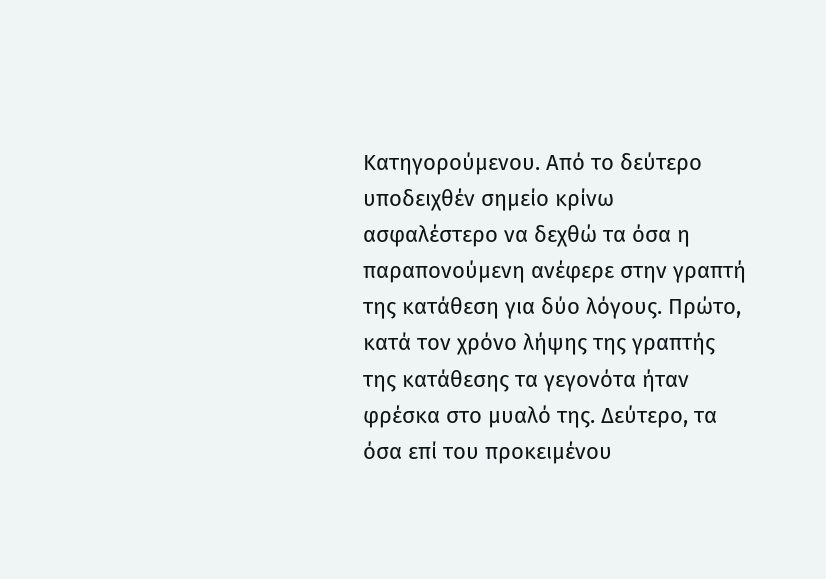Κατηγορούμενου. Από το δεύτερο υποδειχθέν σημείο κρίνω ασφαλέστερο να δεχθώ τα όσα η παραπονούμενη ανέφερε στην γραπτή της κατάθεση για δύο λόγους. Πρώτο, κατά τον χρόνο λήψης της γραπτής της κατάθεσης τα γεγονότα ήταν φρέσκα στο μυαλό της. Δεύτερο, τα όσα επί του προκειμένου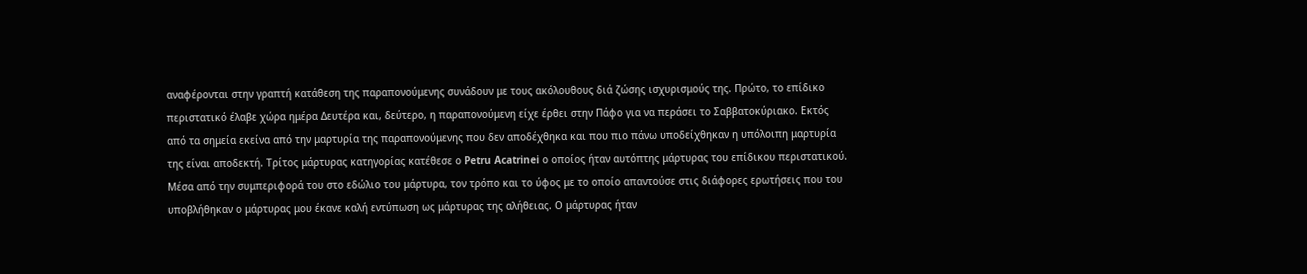αναφέρονται στην γραπτή κατάθεση της παραπονούμενης συνάδουν με τους ακόλουθους διά ζώσης ισχυρισμούς της. Πρώτο, το επίδικο περιστατικό έλαβε χώρα ημέρα Δευτέρα και, δεύτερο, η παραπονούμενη είχε έρθει στην Πάφο για να περάσει το Σαββατοκύριακο. Εκτός από τα σημεία εκείνα από την μαρτυρία της παραπονούμενης που δεν αποδέχθηκα και που πιο πάνω υποδείχθηκαν η υπόλοιπη μαρτυρία της είναι αποδεκτή. Τρίτος μάρτυρας κατηγορίας κατέθεσε ο Petru Acatrinei ο οποίος ήταν αυτόπτης μάρτυρας του επίδικου περιστατικού. Μέσα από την συμπεριφορά τoυ στο εδώλιο του μάρτυρα, τον τρόπο και το ύφος με το οποίο απαντούσε στις διάφορες ερωτήσεις που του υποβλήθηκαν ο μάρτυρας μου έκανε καλή εντύπωση ως μάρτυρας της αλήθειας. Ο μάρτυρας ήταν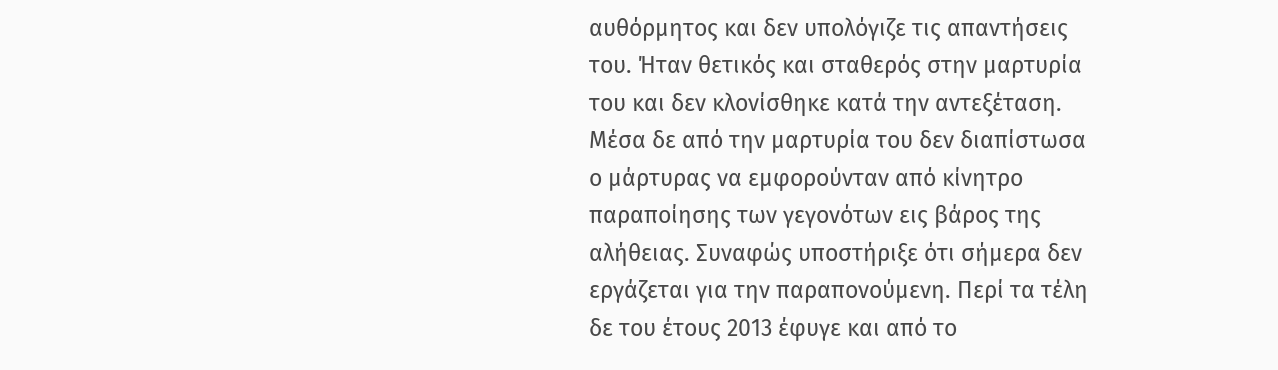αυθόρμητος και δεν υπολόγιζε τις απαντήσεις του. Ήταν θετικός και σταθερός στην μαρτυρία του και δεν κλονίσθηκε κατά την αντεξέταση. Μέσα δε από την μαρτυρία του δεν διαπίστωσα ο μάρτυρας να εμφορούνταν από κίνητρο παραποίησης των γεγονότων εις βάρος της αλήθειας. Συναφώς υποστήριξε ότι σήμερα δεν εργάζεται για την παραπονούμενη. Περί τα τέλη δε του έτους 2013 έφυγε και από το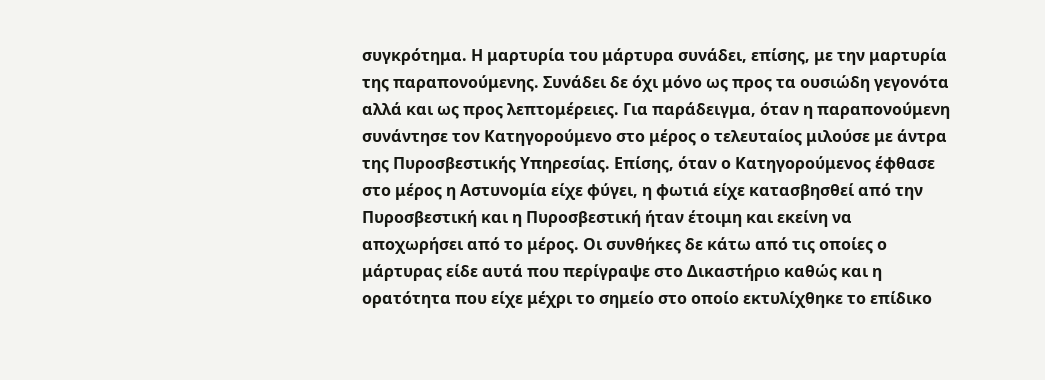συγκρότημα. Η μαρτυρία του μάρτυρα συνάδει, επίσης, με την μαρτυρία της παραπονούμενης. Συνάδει δε όχι μόνο ως προς τα ουσιώδη γεγονότα αλλά και ως προς λεπτομέρειες. Για παράδειγμα, όταν η παραπονούμενη συνάντησε τον Κατηγορούμενο στο μέρος ο τελευταίος μιλούσε με άντρα της Πυροσβεστικής Υπηρεσίας. Επίσης, όταν ο Κατηγορούμενος έφθασε στο μέρος η Αστυνομία είχε φύγει, η φωτιά είχε κατασβησθεί από την Πυροσβεστική και η Πυροσβεστική ήταν έτοιμη και εκείνη να αποχωρήσει από το μέρος. Οι συνθήκες δε κάτω από τις οποίες ο μάρτυρας είδε αυτά που περίγραψε στο Δικαστήριο καθώς και η ορατότητα που είχε μέχρι το σημείο στο οποίο εκτυλίχθηκε το επίδικο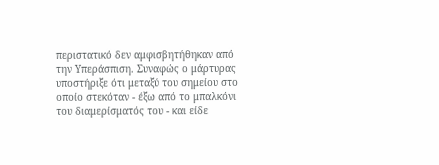περιστατικό δεν αμφισβητήθηκαν από την Υπεράσπιση. Συναφώς ο μάρτυρας υποστήριξε ότι μεταξύ του σημείου στο οποίο στεκόταν - έξω από το μπαλκόνι του διαμερίσματός του - και είδε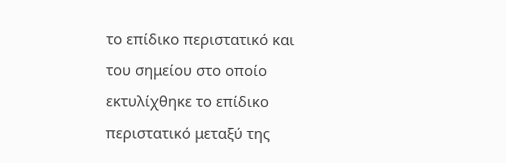το επίδικο περιστατικό και του σημείου στο οποίο εκτυλίχθηκε το επίδικο περιστατικό μεταξύ της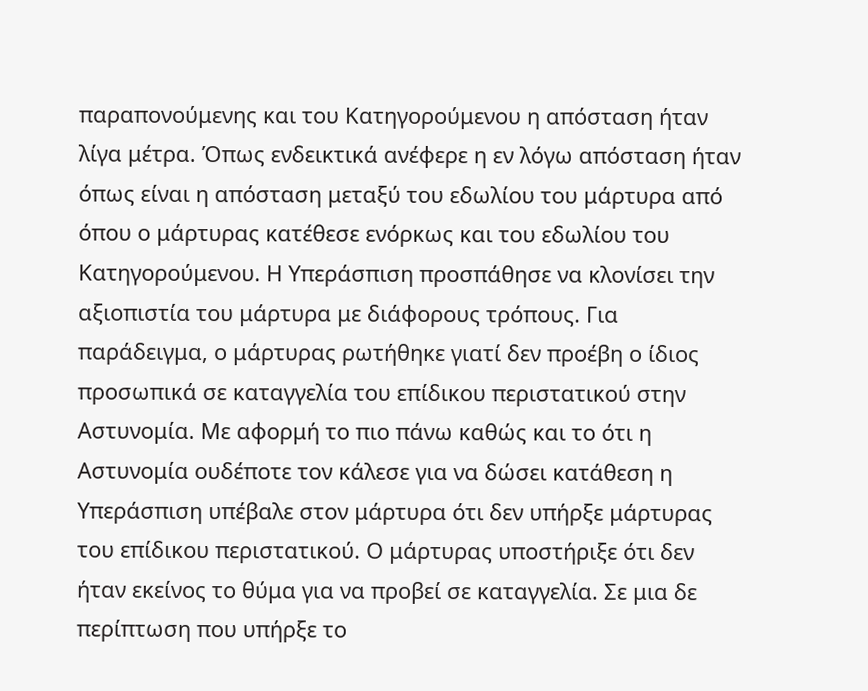παραπονούμενης και του Κατηγορούμενου η απόσταση ήταν λίγα μέτρα. Όπως ενδεικτικά ανέφερε η εν λόγω απόσταση ήταν όπως είναι η απόσταση μεταξύ του εδωλίου του μάρτυρα από όπου ο μάρτυρας κατέθεσε ενόρκως και του εδωλίου του Κατηγορούμενου. Η Υπεράσπιση προσπάθησε να κλονίσει την αξιοπιστία του μάρτυρα με διάφορους τρόπους. Για παράδειγμα, ο μάρτυρας ρωτήθηκε γιατί δεν προέβη ο ίδιος προσωπικά σε καταγγελία του επίδικου περιστατικού στην Αστυνομία. Με αφορμή το πιο πάνω καθώς και το ότι η Αστυνομία ουδέποτε τον κάλεσε για να δώσει κατάθεση η Υπεράσπιση υπέβαλε στον μάρτυρα ότι δεν υπήρξε μάρτυρας του επίδικου περιστατικού. Ο μάρτυρας υποστήριξε ότι δεν ήταν εκείνος το θύμα για να προβεί σε καταγγελία. Σε μια δε περίπτωση που υπήρξε το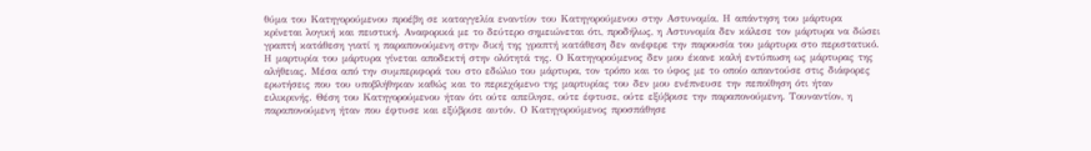θύμα του Κατηγορούμενου προέβη σε καταγγελία εναντίον του Κατηγορούμενου στην Αστυνομία. Η απάντηση του μάρτυρα κρίνεται λογική και πειστική. Αναφορικά με το δεύτερο σημειώνεται ότι, προδήλως, η Αστυνομία δεν κάλεσε τον μάρτυρα να δώσει γραπτή κατάθεση γιατί η παραπονούμενη στην δική της γραπτή κατάθεση δεν ανέφερε την παρουσία του μάρτυρα στο περιστατικό. Η μαρτυρία του μάρτυρα γίνεται αποδεκτή στην ολότητά της. Ο Κατηγορούμενος δεν μου έκανε καλή εντύπωση ως μάρτυρας της αλήθειας. Μέσα από την συμπεριφορά τoυ στο εδώλιο του μάρτυρα, τον τρόπο και το ύφος με το οποίο απαντούσε στις διάφορες ερωτήσεις που του υποβλήθηκαν καθώς και το περιεχόμενο της μαρτυρίας του δεν μου ενέπνευσε την πεποίθηση ότι ήταν ειλικρινής. Θέση του Κατηγορούμενου ήταν ότι ούτε απείλησε, ούτε έφτυσε, ούτε εξύβρισε την παραπονούμενη. Τουναντίον, η παραπονούμενη ήταν που έφτυσε και εξύβρισε αυτόν. Ο Κατηγορούμενος προσπάθησε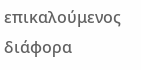επικαλούμενος διάφορα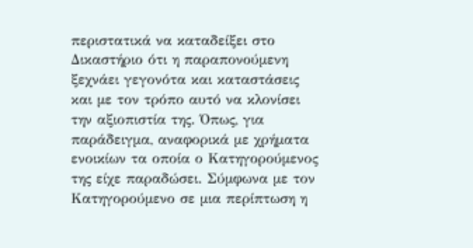περιστατικά να καταδείξει στο Δικαστήριο ότι η παραπονούμενη ξεχνάει γεγονότα και καταστάσεις και με τον τρόπο αυτό να κλονίσει την αξιοπιστία της. Όπως, για παράδειγμα, αναφορικά με χρήματα ενοικίων τα οποία ο Κατηγορούμενος της είχε παραδώσει. Σύμφωνα με τον Κατηγορούμενο σε μια περίπτωση η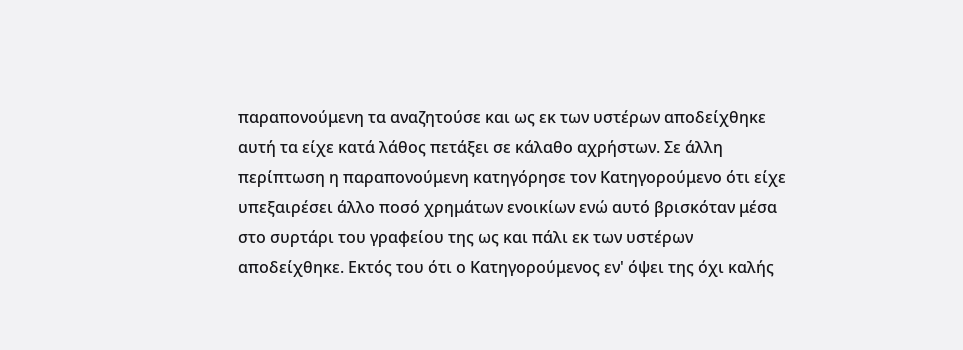παραπονούμενη τα αναζητούσε και ως εκ των υστέρων αποδείχθηκε αυτή τα είχε κατά λάθος πετάξει σε κάλαθο αχρήστων. Σε άλλη περίπτωση η παραπονούμενη κατηγόρησε τον Κατηγορούμενο ότι είχε υπεξαιρέσει άλλο ποσό χρημάτων ενοικίων ενώ αυτό βρισκόταν μέσα στο συρτάρι του γραφείου της ως και πάλι εκ των υστέρων αποδείχθηκε. Εκτός του ότι ο Κατηγορούμενος εν' όψει της όχι καλής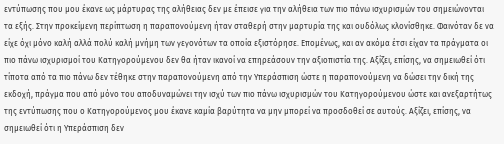εντύπωσης που μου έκανε ως μάρτυρας της αλήθειας δεν με έπεισε για την αλήθεια των πιο πάνω ισχυρισμών του σημειώνονται τα εξής. Στην προκείμενη περίπτωση η παραπονούμενη ήταν σταθερή στην μαρτυρία της και ουδόλως κλονίσθηκε. Φαινόταν δε να είχε όχι μόνο καλή αλλά πολύ καλή μνήμη των γεγονότων τα οποία εξιστόρησε. Επομένως, και αν ακόμα έτσι είχαν τα πράγματα οι πιο πάνω ισχυρισμοί του Κατηγορούμενου δεν θα ήταν ικανοί να επηρεάσουν την αξιοπιστία της. Αξίζει, επίσης, να σημειωθεί ότι τίποτα από τα πιο πάνω δεν τέθηκε στην παραπονούμενη από την Υπεράσπιση ώστε η παραπονούμενη να δώσει την δική της εκδοχή, πράγμα που από μόνο του αποδυναμώνει την ισχύ των πιο πάνω ισχυρισμών του Κατηγορούμενου ώστε και ανεξαρτήτως της εντύπωσης που ο Κατηγορούμενος μου έκανε καμία βαρύτητα να μην μπορεί να προσδοθεί σε αυτούς. Αξίζει, επίσης, να σημειωθεί ότι η Υπεράσπιση δεν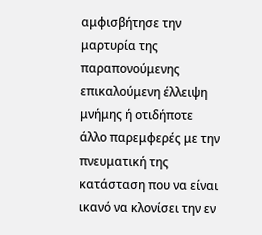αμφισβήτησε την μαρτυρία της παραπονούμενης επικαλούμενη έλλειψη μνήμης ή οτιδήποτε άλλο παρεμφερές με την πνευματική της κατάσταση που να είναι ικανό να κλονίσει την εν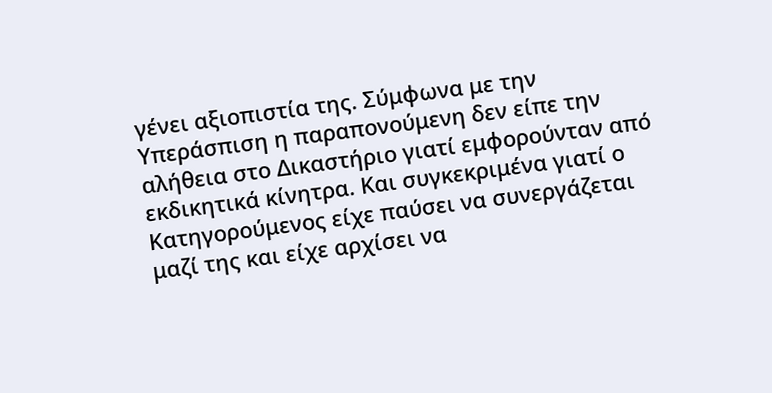γένει αξιοπιστία της. Σύμφωνα με την Υπεράσπιση η παραπονούμενη δεν είπε την αλήθεια στο Δικαστήριο γιατί εμφορούνταν από εκδικητικά κίνητρα. Και συγκεκριμένα γιατί ο Κατηγορούμενος είχε παύσει να συνεργάζεται μαζί της και είχε αρχίσει να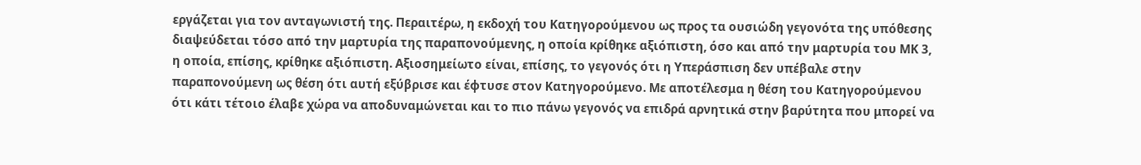εργάζεται για τον ανταγωνιστή της. Περαιτέρω, η εκδοχή του Κατηγορούμενου ως προς τα ουσιώδη γεγονότα της υπόθεσης διαψεύδεται τόσο από την μαρτυρία της παραπονούμενης, η οποία κρίθηκε αξιόπιστη, όσο και από την μαρτυρία του ΜΚ 3, η οποία, επίσης, κρίθηκε αξιόπιστη. Αξιοσημείωτο είναι, επίσης, το γεγονός ότι η Υπεράσπιση δεν υπέβαλε στην παραπονούμενη ως θέση ότι αυτή εξύβρισε και έφτυσε στον Κατηγορούμενο. Με αποτέλεσμα η θέση του Κατηγορούμενου ότι κάτι τέτοιο έλαβε χώρα να αποδυναμώνεται και το πιο πάνω γεγονός να επιδρά αρνητικά στην βαρύτητα που μπορεί να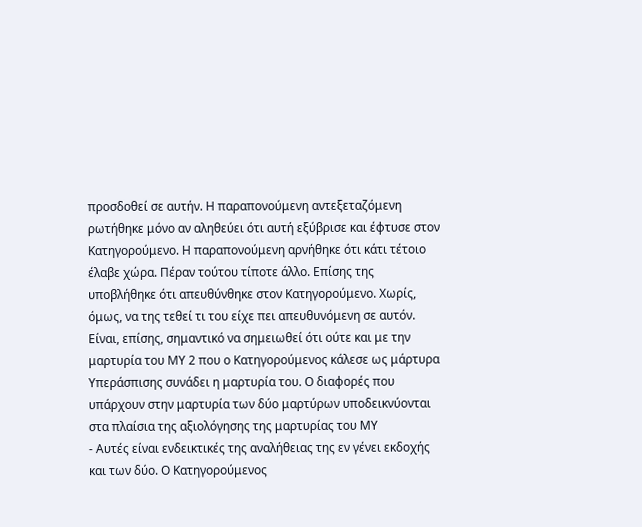προσδοθεί σε αυτήν. Η παραπονούμενη αντεξεταζόμενη ρωτήθηκε μόνο αν αληθεύει ότι αυτή εξύβρισε και έφτυσε στον Κατηγορούμενο. Η παραπονούμενη αρνήθηκε ότι κάτι τέτοιο έλαβε χώρα. Πέραν τούτου τίποτε άλλο. Επίσης της υποβλήθηκε ότι απευθύνθηκε στον Κατηγορούμενο. Χωρίς, όμως, να της τεθεί τι του είχε πει απευθυνόμενη σε αυτόν. Είναι, επίσης, σημαντικό να σημειωθεί ότι ούτε και με την μαρτυρία του ΜΥ 2 που ο Κατηγορούμενος κάλεσε ως μάρτυρα Υπεράσπισης συνάδει η μαρτυρία του. Ο διαφορές που υπάρχουν στην μαρτυρία των δύο μαρτύρων υποδεικνύονται στα πλαίσια της αξιολόγησης της μαρτυρίας του ΜΥ
- Αυτές είναι ενδεικτικές της αναλήθειας της εν γένει εκδοχής και των δύο. Ο Κατηγορούμενος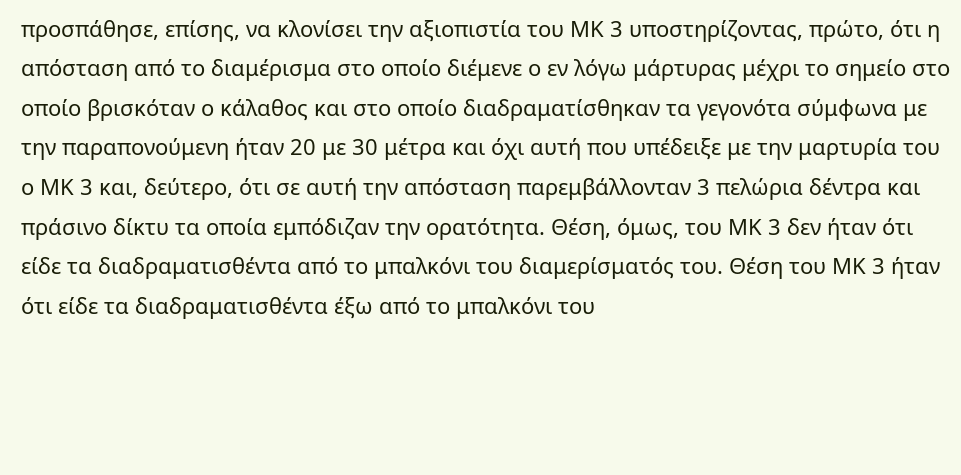προσπάθησε, επίσης, να κλονίσει την αξιοπιστία του ΜΚ 3 υποστηρίζοντας, πρώτο, ότι η απόσταση από το διαμέρισμα στο οποίο διέμενε ο εν λόγω μάρτυρας μέχρι το σημείο στο οποίο βρισκόταν ο κάλαθος και στο οποίο διαδραματίσθηκαν τα γεγονότα σύμφωνα με την παραπονούμενη ήταν 20 με 30 μέτρα και όχι αυτή που υπέδειξε με την μαρτυρία του ο ΜΚ 3 και, δεύτερο, ότι σε αυτή την απόσταση παρεμβάλλονταν 3 πελώρια δέντρα και πράσινο δίκτυ τα οποία εμπόδιζαν την ορατότητα. Θέση, όμως, του ΜΚ 3 δεν ήταν ότι είδε τα διαδραματισθέντα από το μπαλκόνι του διαμερίσματός του. Θέση του ΜΚ 3 ήταν ότι είδε τα διαδραματισθέντα έξω από το μπαλκόνι του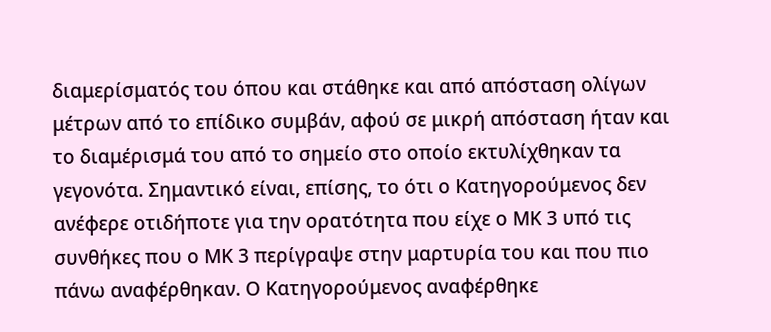διαμερίσματός του όπου και στάθηκε και από απόσταση ολίγων μέτρων από το επίδικο συμβάν, αφού σε μικρή απόσταση ήταν και το διαμέρισμά του από το σημείο στο οποίο εκτυλίχθηκαν τα γεγονότα. Σημαντικό είναι, επίσης, το ότι ο Κατηγορούμενος δεν ανέφερε οτιδήποτε για την ορατότητα που είχε ο ΜΚ 3 υπό τις συνθήκες που ο ΜΚ 3 περίγραψε στην μαρτυρία του και που πιο πάνω αναφέρθηκαν. Ο Κατηγορούμενος αναφέρθηκε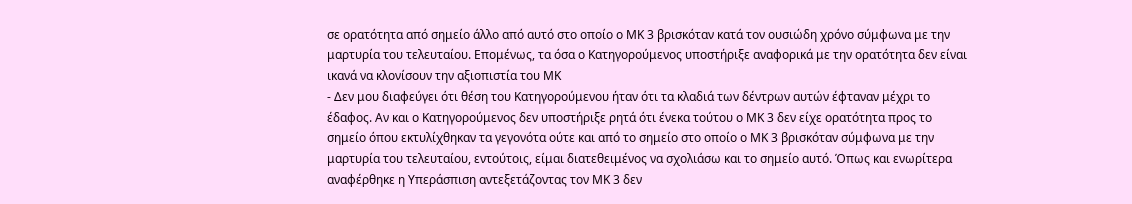σε ορατότητα από σημείο άλλο από αυτό στο οποίο ο ΜΚ 3 βρισκόταν κατά τον ουσιώδη χρόνο σύμφωνα με την μαρτυρία του τελευταίου. Επομένως, τα όσα ο Κατηγορούμενος υποστήριξε αναφορικά με την ορατότητα δεν είναι ικανά να κλονίσουν την αξιοπιστία του ΜΚ
- Δεν μου διαφεύγει ότι θέση του Κατηγορούμενου ήταν ότι τα κλαδιά των δέντρων αυτών έφταναν μέχρι το έδαφος. Αν και ο Κατηγορούμενος δεν υποστήριξε ρητά ότι ένεκα τούτου ο ΜΚ 3 δεν είχε ορατότητα προς το σημείο όπου εκτυλίχθηκαν τα γεγονότα ούτε και από το σημείο στο οποίο ο ΜΚ 3 βρισκόταν σύμφωνα με την μαρτυρία του τελευταίου, εντούτοις, είμαι διατεθειμένος να σχολιάσω και το σημείο αυτό. Όπως και ενωρίτερα αναφέρθηκε η Υπεράσπιση αντεξετάζοντας τον ΜΚ 3 δεν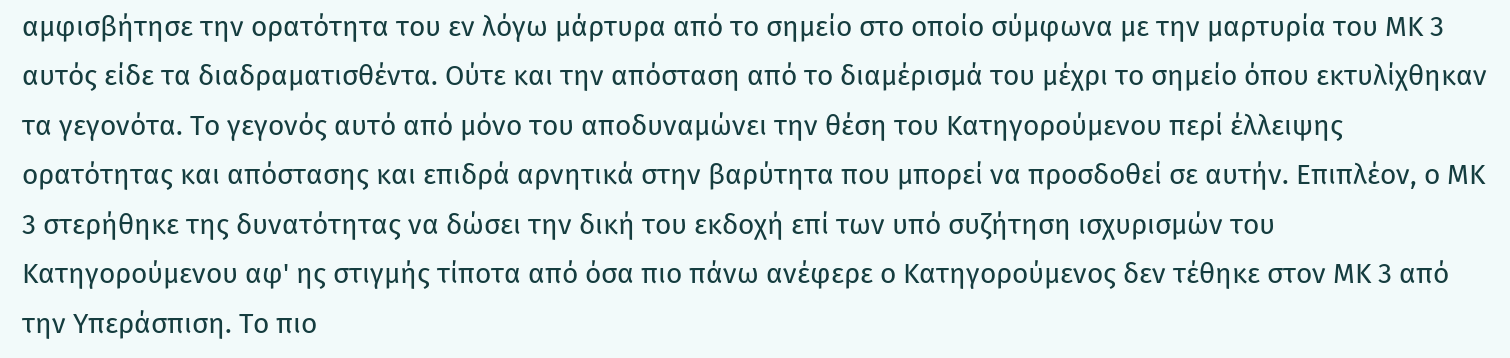αμφισβήτησε την ορατότητα του εν λόγω μάρτυρα από το σημείο στο οποίο σύμφωνα με την μαρτυρία του ΜΚ 3 αυτός είδε τα διαδραματισθέντα. Ούτε και την απόσταση από το διαμέρισμά του μέχρι το σημείο όπου εκτυλίχθηκαν τα γεγονότα. Το γεγονός αυτό από μόνο του αποδυναμώνει την θέση του Κατηγορούμενου περί έλλειψης ορατότητας και απόστασης και επιδρά αρνητικά στην βαρύτητα που μπορεί να προσδοθεί σε αυτήν. Επιπλέον, ο ΜΚ 3 στερήθηκε της δυνατότητας να δώσει την δική του εκδοχή επί των υπό συζήτηση ισχυρισμών του Κατηγορούμενου αφ' ης στιγμής τίποτα από όσα πιο πάνω ανέφερε ο Κατηγορούμενος δεν τέθηκε στον ΜΚ 3 από την Υπεράσπιση. Το πιο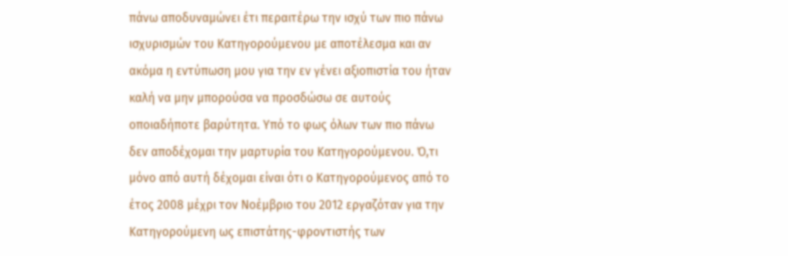πάνω αποδυναμώνει έτι περαιτέρω την ισχύ των πιο πάνω ισχυρισμών του Κατηγορούμενου με αποτέλεσμα και αν ακόμα η εντύπωση μου για την εν γένει αξιοπιστία του ήταν καλή να μην μπορούσα να προσδώσω σε αυτούς οποιαδήποτε βαρύτητα. Υπό το φως όλων των πιο πάνω δεν αποδέχομαι την μαρτυρία του Κατηγορούμενου. Ό,τι μόνο από αυτή δέχομαι είναι ότι ο Κατηγορούμενος από το έτος 2008 μέχρι τον Νοέμβριο του 2012 εργαζόταν για την Κατηγορούμενη ως επιστάτης-φροντιστής των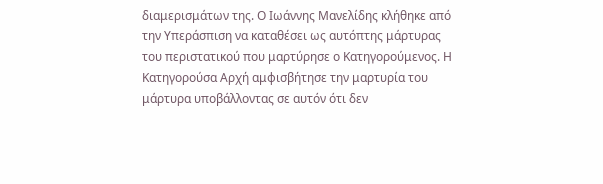διαμερισμάτων της. Ο Ιωάννης Μανελίδης κλήθηκε από την Υπεράσπιση να καταθέσει ως αυτόπτης μάρτυρας του περιστατικού που μαρτύρησε ο Κατηγορούμενος. Η Κατηγορούσα Αρχή αμφισβήτησε την μαρτυρία του μάρτυρα υποβάλλοντας σε αυτόν ότι δεν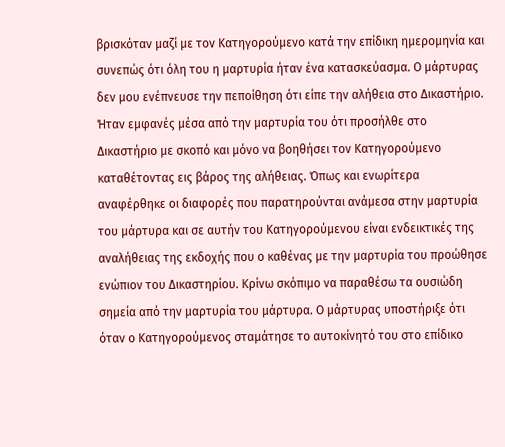βρισκόταν μαζί με τον Κατηγορούμενο κατά την επίδικη ημερομηνία και συνεπώς ότι όλη του η μαρτυρία ήταν ένα κατασκεύασμα. Ο μάρτυρας δεν μου ενέπνευσε την πεποίθηση ότι είπε την αλήθεια στο Δικαστήριο. Ήταν εμφανές μέσα από την μαρτυρία του ότι προσήλθε στο Δικαστήριο με σκοπό και μόνο να βοηθήσει τον Κατηγορούμενο καταθέτοντας εις βάρος της αλήθειας. Όπως και ενωρίτερα αναφέρθηκε οι διαφορές που παρατηρούνται ανάμεσα στην μαρτυρία του μάρτυρα και σε αυτήν του Κατηγορούμενου είναι ενδεικτικές της αναλήθειας της εκδοχής που ο καθένας με την μαρτυρία του προώθησε ενώπιον του Δικαστηρίου. Κρίνω σκόπιμο να παραθέσω τα ουσιώδη σημεία από την μαρτυρία του μάρτυρα. Ο μάρτυρας υποστήριξε ότι όταν ο Κατηγορούμενος σταμάτησε το αυτοκίνητό του στο επίδικο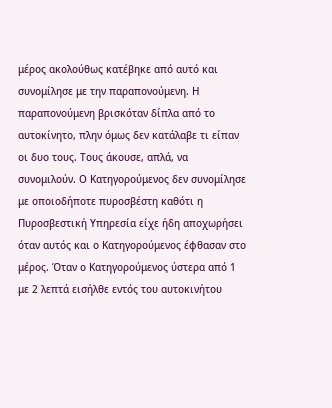μέρος ακολούθως κατέβηκε από αυτό και συνομίλησε με την παραπονούμενη. Η παραπονούμενη βρισκόταν δίπλα από το αυτοκίνητο, πλην όμως δεν κατάλαβε τι είπαν οι δυο τους. Τους άκουσε, απλά, να συνομιλούν. Ο Κατηγορούμενος δεν συνομίλησε με οποιοδήποτε πυροσβέστη καθότι η Πυροσβεστική Υπηρεσία είχε ήδη αποχωρήσει όταν αυτός και ο Κατηγορούμενος έφθασαν στο μέρος. Όταν ο Κατηγορούμενος ύστερα από 1 με 2 λεπτά εισήλθε εντός του αυτοκινήτου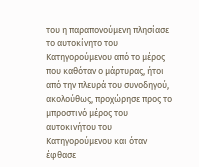του η παραπονούμενη πλησίασε το αυτοκίνητο του Κατηγορούμενου από το μέρος που καθόταν ο μάρτυρας, ήτοι από την πλευρά του συνοδηγού, ακολούθως, προχώρησε προς το μπροστινό μέρος του αυτοκινήτου του Κατηγορούμενου και όταν έφθασε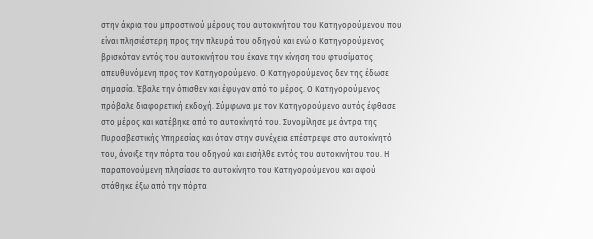στην άκρια του μπροστινού μέρους του αυτοκινήτου του Κατηγορούμενου που είναι πλησιέστερη προς την πλευρά του οδηγού και ενώ ο Κατηγορούμενος βρισκόταν εντός του αυτοκινήτου του έκανε την κίνηση του φτυσίματος απευθυνόμενη προς τον Κατηγορούμενο. Ο Κατηγορούμενος δεν της έδωσε σημασία. Έβαλε την όπισθεν και έφυγαν από το μέρος. Ο Κατηγορούμενος πρόβαλε διαφορετική εκδοχή. Σύμφωνα με τον Κατηγορούμενο αυτός έφθασε στο μέρος και κατέβηκε από το αυτοκίνητό του. Συνομίλησε με άντρα της Πυροσβεστικής Υπηρεσίας και όταν στην συνέχεια επέστρεψε στο αυτοκίνητό του, άνοιξε την πόρτα του οδηγού και εισήλθε εντός του αυτοκινήτου του. Η παραπονούμενη πλησίασε το αυτοκίνητο του Κατηγορούμενου και αφού στάθηκε έξω από την πόρτα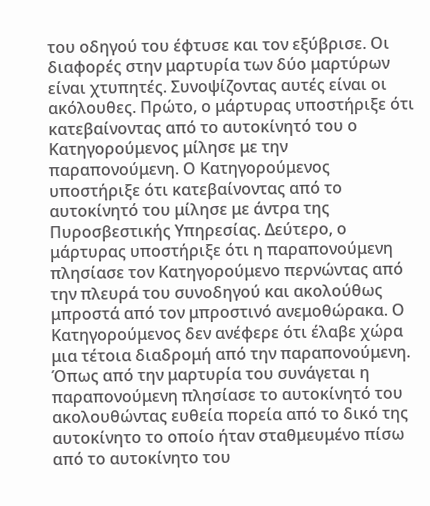του οδηγού του έφτυσε και τον εξύβρισε. Οι διαφορές στην μαρτυρία των δύο μαρτύρων είναι χτυπητές. Συνοψίζοντας αυτές είναι οι ακόλουθες. Πρώτο, ο μάρτυρας υποστήριξε ότι κατεβαίνοντας από το αυτοκίνητό του ο Κατηγορούμενος μίλησε με την παραπονούμενη. Ο Κατηγορούμενος υποστήριξε ότι κατεβαίνοντας από το αυτοκίνητό του μίλησε με άντρα της Πυροσβεστικής Υπηρεσίας. Δεύτερο, ο μάρτυρας υποστήριξε ότι η παραπονούμενη πλησίασε τον Κατηγορούμενο περνώντας από την πλευρά του συνοδηγού και ακολούθως μπροστά από τον μπροστινό ανεμοθώρακα. Ο Κατηγορούμενος δεν ανέφερε ότι έλαβε χώρα μια τέτοια διαδρομή από την παραπονούμενη. Όπως από την μαρτυρία του συνάγεται η παραπονούμενη πλησίασε το αυτοκίνητό του ακολουθώντας ευθεία πορεία από το δικό της αυτοκίνητο το οποίο ήταν σταθμευμένο πίσω από το αυτοκίνητο του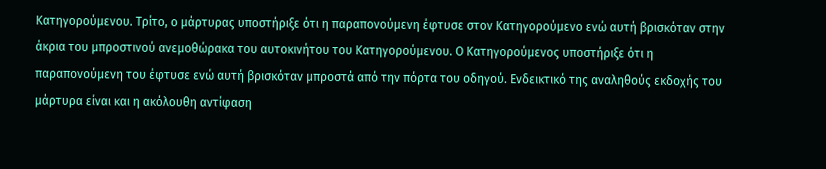Κατηγορούμενου. Τρίτο, ο μάρτυρας υποστήριξε ότι η παραπονούμενη έφτυσε στον Κατηγορούμενο ενώ αυτή βρισκόταν στην άκρια του μπροστινού ανεμοθώρακα του αυτοκινήτου του Κατηγορούμενου. Ο Κατηγορούμενος υποστήριξε ότι η παραπονούμενη του έφτυσε ενώ αυτή βρισκόταν μπροστά από την πόρτα του οδηγού. Ενδεικτικό της αναληθούς εκδοχής του μάρτυρα είναι και η ακόλουθη αντίφαση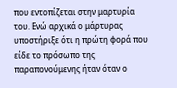που εντοπίζεται στην μαρτυρία του. Ενώ αρχικά ο μάρτυρας υποστήριξε ότι η πρώτη φορά που είδε το πρόσωπο της παραπονούμενης ήταν όταν ο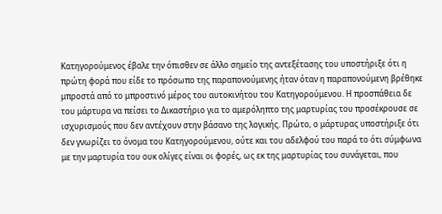Κατηγορούμενος έβαλε την όπισθεν σε άλλο σημείο της αντεξέτασης του υποστήριξε ότι η πρώτη φορά που είδε το πρόσωπο της παραπονούμενης ήταν όταν η παραπονούμενη βρέθηκε μπροστά από το μπροστινό μέρος του αυτοκινήτου του Κατηγορούμενου. Η προσπάθεια δε του μάρτυρα να πείσει το Δικαστήριο για το αμερόληπτο της μαρτυρίας του προσέκρουσε σε ισχυρισμούς που δεν αντέχουν στην βάσανο της λογικής. Πρώτο, ο μάρτυρας υποστήριξε ότι δεν γνωρίζει το όνομα του Κατηγορούμενου, ούτε και του αδελφού του παρά το ότι σύμφωνα με την μαρτυρία του ουκ ολίγες είναι οι φορές, ως εκ της μαρτυρίας του συνάγεται, που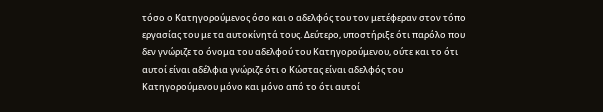τόσο ο Κατηγορούμενος όσο και ο αδελφός του τον μετέφεραν στον τόπο εργασίας του με τα αυτοκίνητά τους. Δεύτερο, υποστήριξε ότι παρόλο που δεν γνώριζε το όνομα του αδελφού του Κατηγορούμενου, ούτε και το ότι αυτοί είναι αδέλφια γνώριζε ότι ο Κώστας είναι αδελφός του Κατηγορούμενου μόνο και μόνο από το ότι αυτοί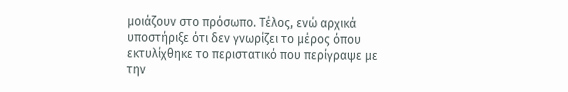μοιάζουν στο πρόσωπο. Τέλος, ενώ αρχικά υποστήριξε ότι δεν γνωρίζει το μέρος όπου εκτυλίχθηκε το περιστατικό που περίγραψε με την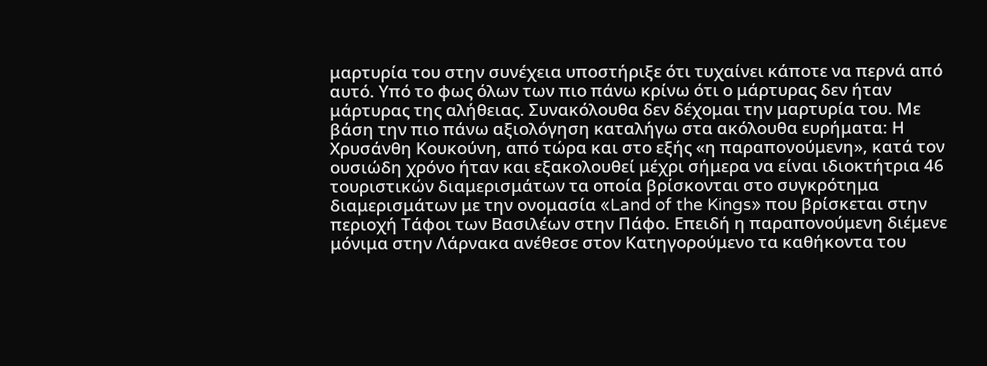μαρτυρία του στην συνέχεια υποστήριξε ότι τυχαίνει κάποτε να περνά από αυτό. Υπό το φως όλων των πιο πάνω κρίνω ότι ο μάρτυρας δεν ήταν μάρτυρας της αλήθειας. Συνακόλουθα δεν δέχομαι την μαρτυρία του. Με βάση την πιο πάνω αξιολόγηση καταλήγω στα ακόλουθα ευρήματα: Η Χρυσάνθη Κουκούνη, από τώρα και στο εξής «η παραπονούμενη», κατά τον ουσιώδη χρόνο ήταν και εξακολουθεί μέχρι σήμερα να είναι ιδιοκτήτρια 46 τουριστικών διαμερισμάτων τα οποία βρίσκονται στο συγκρότημα διαμερισμάτων με την ονομασία «Land of the Kings» που βρίσκεται στην περιοχή Τάφοι των Βασιλέων στην Πάφο. Επειδή η παραπονούμενη διέμενε μόνιμα στην Λάρνακα ανέθεσε στον Κατηγορούμενο τα καθήκοντα του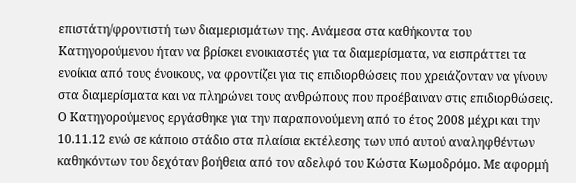επιστάτη/φροντιστή των διαμερισμάτων της. Ανάμεσα στα καθήκοντα του Κατηγορούμενου ήταν να βρίσκει ενοικιαστές για τα διαμερίσματα, να εισπράττει τα ενοίκια από τους ένοικους, να φροντίζει για τις επιδιορθώσεις που χρειάζονταν να γίνουν στα διαμερίσματα και να πληρώνει τους ανθρώπους που προέβαιναν στις επιδιορθώσεις. Ο Κατηγορούμενος εργάσθηκε για την παραπονούμενη από το έτος 2008 μέχρι και την 10.11.12 ενώ σε κάποιο στάδιο στα πλαίσια εκτέλεσης των υπό αυτού αναληφθέντων καθηκόντων του δεχόταν βοήθεια από τον αδελφό του Κώστα Κωμοδρόμο. Με αφορμή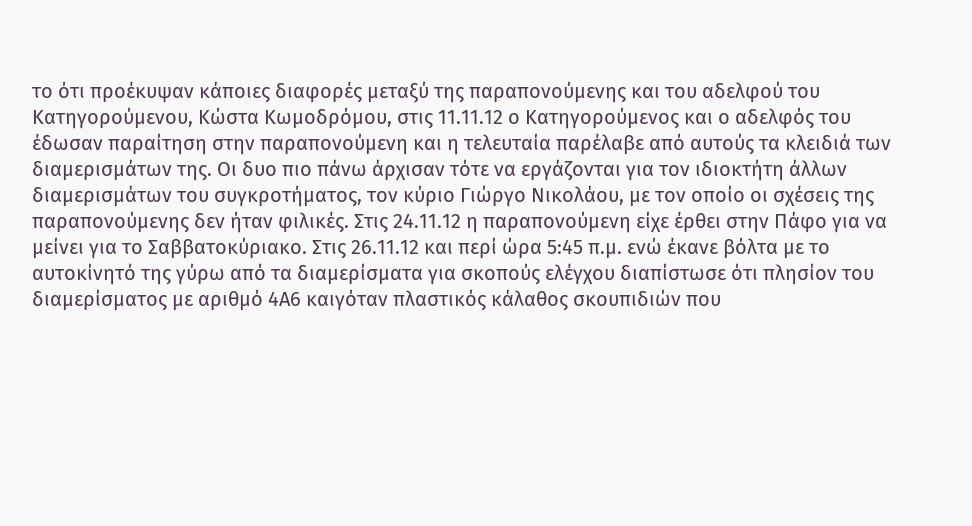το ότι προέκυψαν κάποιες διαφορές μεταξύ της παραπονούμενης και του αδελφού του Κατηγορούμενου, Κώστα Κωμοδρόμου, στις 11.11.12 ο Κατηγορούμενος και ο αδελφός του έδωσαν παραίτηση στην παραπονούμενη και η τελευταία παρέλαβε από αυτούς τα κλειδιά των διαμερισμάτων της. Οι δυο πιο πάνω άρχισαν τότε να εργάζονται για τον ιδιοκτήτη άλλων διαμερισμάτων του συγκροτήματος, τον κύριο Γιώργο Νικολάου, με τον οποίο οι σχέσεις της παραπονούμενης δεν ήταν φιλικές. Στις 24.11.12 η παραπονούμενη είχε έρθει στην Πάφο για να μείνει για το Σαββατοκύριακο. Στις 26.11.12 και περί ώρα 5:45 π.μ. ενώ έκανε βόλτα με το αυτοκίνητό της γύρω από τα διαμερίσματα για σκοπούς ελέγχου διαπίστωσε ότι πλησίον του διαμερίσματος με αριθμό 4Α6 καιγόταν πλαστικός κάλαθος σκουπιδιών που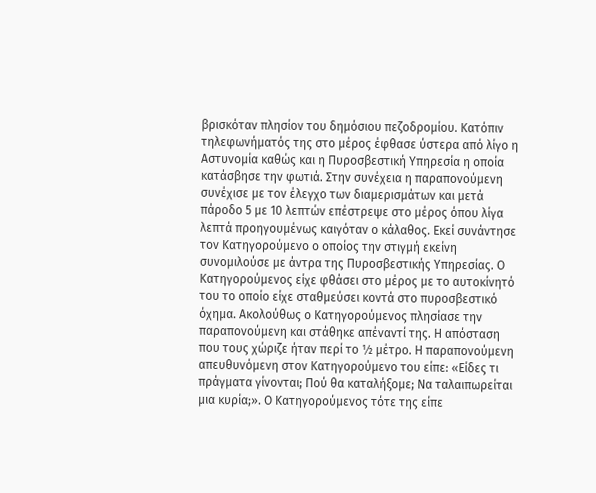βρισκόταν πλησίον του δημόσιου πεζοδρομίου. Κατόπιν τηλεφωνήματός της στο μέρος έφθασε ύστερα από λίγο η Αστυνομία καθώς και η Πυροσβεστική Υπηρεσία η οποία κατάσβησε την φωτιά. Στην συνέχεια η παραπονούμενη συνέχισε με τον έλεγχο των διαμερισμάτων και μετά πάροδο 5 με 10 λεπτών επέστρεψε στο μέρος όπου λίγα λεπτά προηγουμένως καιγόταν ο κάλαθος. Εκεί συνάντησε τον Κατηγορούμενο ο οποίος την στιγμή εκείνη συνομιλούσε με άντρα της Πυροσβεστικής Υπηρεσίας. Ο Κατηγορούμενος είχε φθάσει στο μέρος με το αυτοκίνητό του το οποίο είχε σταθμεύσει κοντά στο πυροσβεστικό όχημα. Ακολούθως ο Κατηγορούμενος πλησίασε την παραπονούμενη και στάθηκε απέναντί της. Η απόσταση που τους χώριζε ήταν περί το ½ μέτρο. Η παραπονούμενη απευθυνόμενη στον Κατηγορούμενο του είπε: «Είδες τι πράγματα γίνονται; Πού θα καταλήξομε; Να ταλαιπωρείται μια κυρία;». Ο Κατηγορούμενος τότε της είπε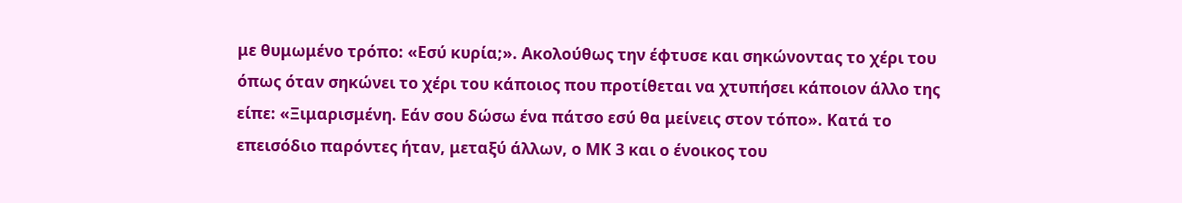με θυμωμένο τρόπο: «Εσύ κυρία;». Ακολούθως την έφτυσε και σηκώνοντας το χέρι του όπως όταν σηκώνει το χέρι του κάποιος που προτίθεται να χτυπήσει κάποιον άλλο της είπε: «Ξιμαρισμένη. Εάν σου δώσω ένα πάτσο εσύ θα μείνεις στον τόπο». Κατά το επεισόδιο παρόντες ήταν, μεταξύ άλλων, ο ΜΚ 3 και ο ένοικος του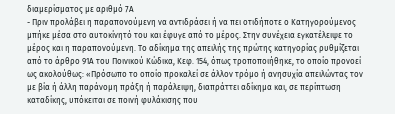διαμερίσματος με αριθμό 7Α
- Πριν προλάβει η παραπονούμενη να αντιδράσει ή να πει οτιδήποτε ο Κατηγορούμενος μπήκε μέσα στο αυτοκίνητό του και έφυγε από το μέρος. Στην συνέχεια εγκατέλειψε το μέρος και η παραπονούμενη. Το αδίκημα της απειλής της πρώτης κατηγορίας ρυθμίζεται από το άρθρο 91Α του Ποινικού Κώδικα, Κεφ. 154, όπως τροποποιήθηκε, το οποίο προνοεί ως ακολούθως: «Πρόσωπο το οποίο προκαλεί σε άλλον τρόμο ή ανησυχία απειλώντας τον με βία ή άλλη παράνομη πράξη ή παράλειψη, διαπράττει αδίκημα και, σε περίπτωση καταδίκης, υπόκειται σε ποινή φυλάκισης που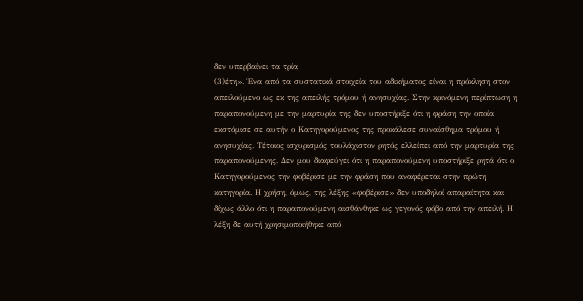δεν υπερβαίνει τα τρία
(3)έτη». Ένα από τα συστατικά στοιχεία του αδικήματος είναι η πρόκληση στον απειλούμενο ως εκ της απειλής τρόμου ή ανησυχίας. Στην κρινόμενη περίπτωση η παραπονούμενη με την μαρτυρία της δεν υποστήριξε ότι η φράση την οποία εκστόμισε σε αυτήν ο Κατηγορούμενος της προκάλεσε συναίσθημα τρόμου ή ανησυχίας. Τέτοιος ισχυρισμός τουλάχιστον ρητός ελλείπει από την μαρτυρία της παραπονούμενης. Δεν μου διαφεύγει ότι η παραπονούμενη υποστήριξε ρητά ότι ο Κατηγορούμενος την φοβέρισε με την φράση που αναφέρεται στην πρώτη κατηγορία. Η χρήση, όμως, της λέξης «φοβέρισε» δεν υποδηλοί απαραίτητα και δίχως άλλο ότι η παραπονούμενη αισθάνθηκε ως γεγονός φόβο από την απειλή. Η λέξη δε αυτή χρησιμοποιήθηκε από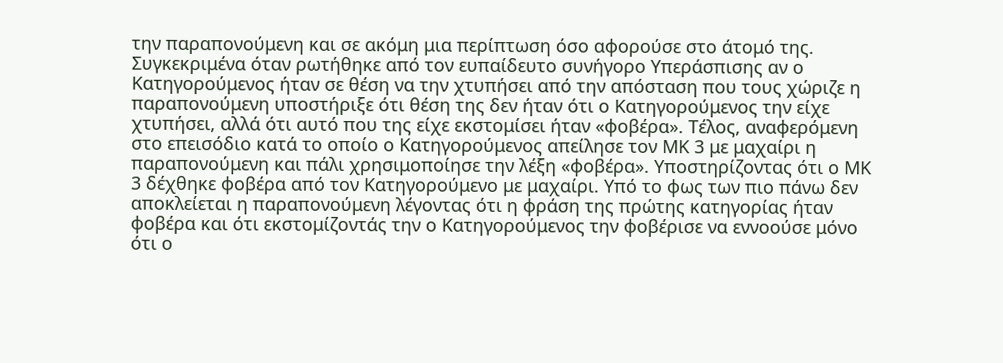την παραπονούμενη και σε ακόμη μια περίπτωση όσο αφορούσε στο άτομό της. Συγκεκριμένα όταν ρωτήθηκε από τον ευπαίδευτο συνήγορο Υπεράσπισης αν ο Κατηγορούμενος ήταν σε θέση να την χτυπήσει από την απόσταση που τους χώριζε η παραπονούμενη υποστήριξε ότι θέση της δεν ήταν ότι ο Κατηγορούμενος την είχε χτυπήσει, αλλά ότι αυτό που της είχε εκστομίσει ήταν «φοβέρα». Τέλος, αναφερόμενη στο επεισόδιο κατά το οποίο ο Κατηγορούμενος απείλησε τον ΜΚ 3 με μαχαίρι η παραπονούμενη και πάλι χρησιμοποίησε την λέξη «φοβέρα». Υποστηρίζοντας ότι ο ΜΚ 3 δέχθηκε φοβέρα από τον Κατηγορούμενο με μαχαίρι. Υπό το φως των πιο πάνω δεν αποκλείεται η παραπονούμενη λέγοντας ότι η φράση της πρώτης κατηγορίας ήταν φοβέρα και ότι εκστομίζοντάς την ο Κατηγορούμενος την φοβέρισε να εννοούσε μόνο ότι ο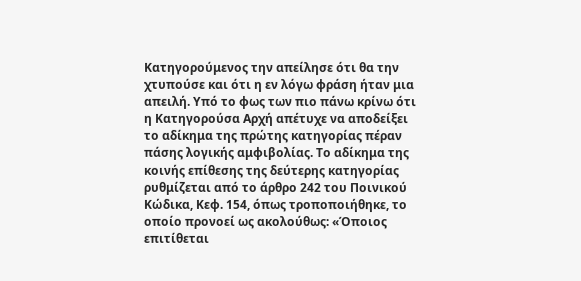Κατηγορούμενος την απείλησε ότι θα την χτυπούσε και ότι η εν λόγω φράση ήταν μια απειλή. Υπό το φως των πιο πάνω κρίνω ότι η Κατηγορούσα Αρχή απέτυχε να αποδείξει το αδίκημα της πρώτης κατηγορίας πέραν πάσης λογικής αμφιβολίας. Το αδίκημα της κοινής επίθεσης της δεύτερης κατηγορίας ρυθμίζεται από το άρθρο 242 του Ποινικού Κώδικα, Κεφ. 154, όπως τροποποιήθηκε, το οποίο προνοεί ως ακολούθως: «Όποιος επιτίθεται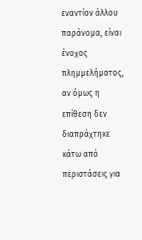εναντίον άλλου παράνομα, είναι ένοχος πλημμελήματος, αν όμως η επίθεση δεν διαπράχτηκε κάτω από περιστάσεις για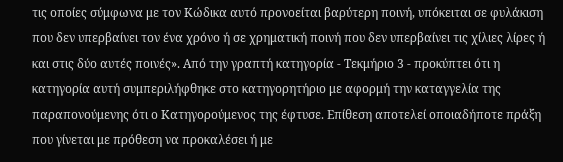τις οποίες σύμφωνα με τον Κώδικα αυτό προνοείται βαρύτερη ποινή, υπόκειται σε φυλάκιση που δεν υπερβαίνει τον ένα χρόνο ή σε χρηματική ποινή που δεν υπερβαίνει τις χίλιες λίρες ή και στις δύο αυτές ποινές». Από την γραπτή κατηγορία - Τεκμήριο 3 - προκύπτει ότι η κατηγορία αυτή συμπεριλήφθηκε στο κατηγορητήριο με αφορμή την καταγγελία της παραπονούμενης ότι ο Κατηγορούμενος της έφτυσε. Επίθεση αποτελεί οποιαδήποτε πράξη που γίνεται με πρόθεση να προκαλέσει ή με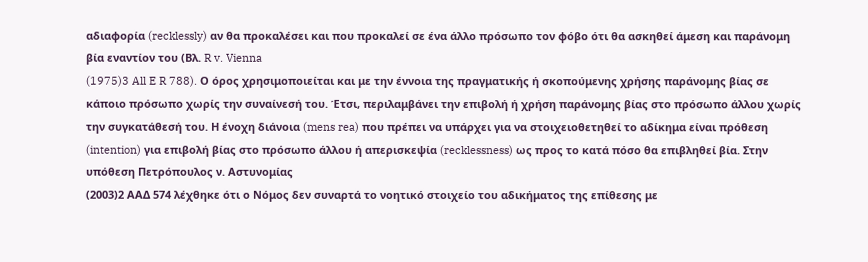αδιαφορία (recklessly) αν θα προκαλέσει και που προκαλεί σε ένα άλλο πρόσωπο τον φόβο ότι θα ασκηθεί άμεση και παράνομη βία εναντίον του (Βλ. R v. Vienna
(1975)3 All E R 788). Ο όρος χρησιμοποιείται και με την έννοια της πραγματικής ή σκοπούμενης χρήσης παράνομης βίας σε κάποιο πρόσωπο χωρίς την συναίνεσή του. Έτσι, περιλαμβάνει την επιβολή ή χρήση παράνομης βίας στο πρόσωπο άλλου χωρίς την συγκατάθεσή του. Η ένοχη διάνοια (mens rea) που πρέπει να υπάρχει για να στοιχειοθετηθεί το αδίκημα είναι πρόθεση (intention) για επιβολή βίας στο πρόσωπο άλλου ή απερισκεψία (recklessness) ως προς το κατά πόσο θα επιβληθεί βία. Στην υπόθεση Πετρόπουλος ν. Αστυνομίας
(2003)2 ΑΑΔ 574 λέχθηκε ότι ο Νόμος δεν συναρτά το νοητικό στοιχείο του αδικήματος της επίθεσης με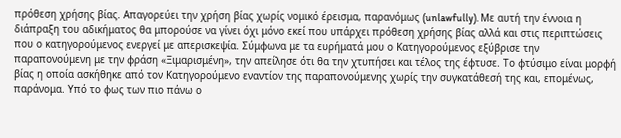πρόθεση χρήσης βίας. Απαγορεύει την χρήση βίας χωρίς νομικό έρεισμα, παρανόμως (unlawfully). Με αυτή την έννοια η διάπραξη του αδικήματος θα μπορούσε να γίνει όχι μόνο εκεί που υπάρχει πρόθεση χρήσης βίας αλλά και στις περιπτώσεις που ο κατηγορούμενος ενεργεί με απερισκεψία. Σύμφωνα με τα ευρήματά μου ο Κατηγορούμενος εξύβρισε την παραπονούμενη με την φράση «Ξιμαρισμένη», την απείλησε ότι θα την χτυπήσει και τέλος της έφτυσε. Το φτύσιμο είναι μορφή βίας η οποία ασκήθηκε από τον Κατηγορούμενο εναντίον της παραπονούμενης χωρίς την συγκατάθεσή της και, επομένως, παράνομα. Υπό το φως των πιο πάνω ο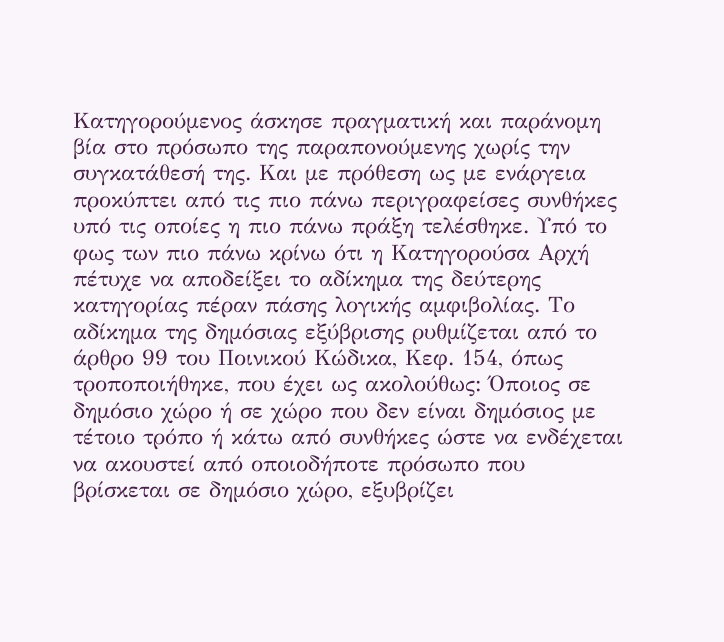Κατηγορούμενος άσκησε πραγματική και παράνομη βία στο πρόσωπο της παραπονούμενης χωρίς την συγκατάθεσή της. Και με πρόθεση ως με ενάργεια προκύπτει από τις πιο πάνω περιγραφείσες συνθήκες υπό τις οποίες η πιο πάνω πράξη τελέσθηκε. Υπό το φως των πιο πάνω κρίνω ότι η Κατηγορούσα Αρχή πέτυχε να αποδείξει το αδίκημα της δεύτερης κατηγορίας πέραν πάσης λογικής αμφιβολίας. Το αδίκημα της δημόσιας εξύβρισης ρυθμίζεται από το άρθρο 99 του Ποινικού Κώδικα, Κεφ. 154, όπως τροποποιήθηκε, που έχει ως ακολούθως: Όποιος σε δημόσιο χώρο ή σε χώρο που δεν είναι δημόσιος με τέτοιο τρόπο ή κάτω από συνθήκες ώστε να ενδέχεται να ακουστεί από οποιοδήποτε πρόσωπο που βρίσκεται σε δημόσιο χώρο, εξυβρίζει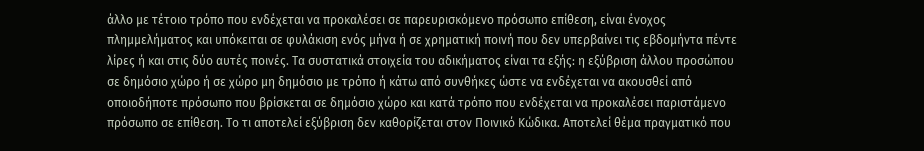άλλο με τέτοιο τρόπο που ενδέχεται να προκαλέσει σε παρευρισκόμενο πρόσωπο επίθεση, είναι ένοχος πλημμελήματος και υπόκειται σε φυλάκιση ενός μήνα ή σε χρηματική ποινή που δεν υπερβαίνει τις εβδομήντα πέντε λίρες ή και στις δύο αυτές ποινές. Τα συστατικά στοιχεία του αδικήματος είναι τα εξής: η εξύβριση άλλου προσώπου σε δημόσιο χώρο ή σε χώρο μη δημόσιο με τρόπο ή κάτω από συνθήκες ώστε να ενδέχεται να ακουσθεί από οποιοδήποτε πρόσωπο που βρίσκεται σε δημόσιο χώρο και κατά τρόπο που ενδέχεται να προκαλέσει παριστάμενο πρόσωπο σε επίθεση. Το τι αποτελεί εξύβριση δεν καθορίζεται στον Ποινικό Κώδικα. Αποτελεί θέμα πραγματικό που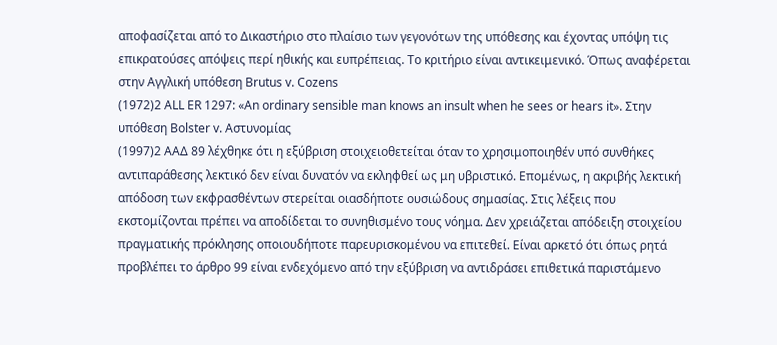αποφασίζεται από το Δικαστήριο στο πλαίσιο των γεγονότων της υπόθεσης και έχοντας υπόψη τις επικρατούσες απόψεις περί ηθικής και ευπρέπειας. Το κριτήριο είναι αντικειμενικό. Όπως αναφέρεται στην Αγγλική υπόθεση Brutus v. Cozens
(1972)2 ALL ER 1297: «An ordinary sensible man knows an insult when he sees or hears it». Στην υπόθεση Bolster v. Αστυνομίας
(1997)2 ΑΑΔ 89 λέχθηκε ότι η εξύβριση στοιχειοθετείται όταν το χρησιμοποιηθέν υπό συνθήκες αντιπαράθεσης λεκτικό δεν είναι δυνατόν να εκληφθεί ως μη υβριστικό. Επομένως, η ακριβής λεκτική απόδοση των εκφρασθέντων στερείται οιασδήποτε ουσιώδους σημασίας. Στις λέξεις που εκστομίζονται πρέπει να αποδίδεται το συνηθισμένο τους νόημα. Δεν χρειάζεται απόδειξη στοιχείου πραγματικής πρόκλησης οποιουδήποτε παρευρισκομένου να επιτεθεί. Είναι αρκετό ότι όπως ρητά προβλέπει το άρθρο 99 είναι ενδεχόμενο από την εξύβριση να αντιδράσει επιθετικά παριστάμενο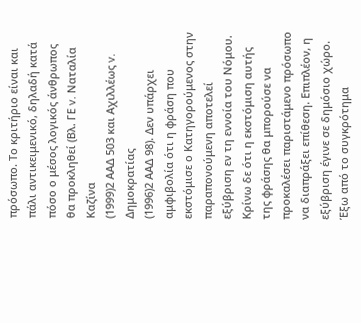πρόσωπο. Το κριτήριο είναι και πάλι αντικειμενικό, δηλαδή κατά πόσο ο μέσος λογικός άνθρωπος θα προκληθεί (Βλ. ΓΕ v. Ναταλία Καζίνα
(1999)2 ΑΑΔ 503 και Αχιλλέως v. Δημοκρατίας
(1996)2 ΑΑΔ 98). Δεν υπάρχει αμφιβολία ότι η φράση που εκστόμισε ο Κατηγορούμενος στην παραπονούμενη αποτελεί εξύβριση εν τη εννοία του Νόμου. Κρίνω δε ότι η εκστόμιση αυτής της φράσης θα μπορούσε να προκαλέσει παριστάμενο πρόσωπο να διαπράξει επίθεση. Επιπλέον, η εξύβριση έγινε σε δημόσιο χώρο. Έξω από το συγκρότημα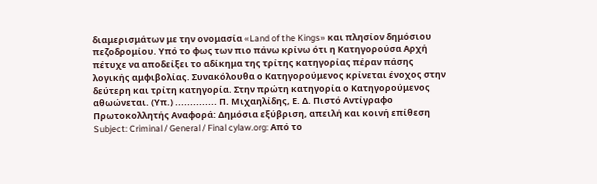διαμερισμάτων με την ονομασία «Land of the Kings» και πλησίον δημόσιου πεζοδρομίου. Υπό το φως των πιο πάνω κρίνω ότι η Κατηγορούσα Αρχή πέτυχε να αποδείξει το αδίκημα της τρίτης κατηγορίας πέραν πάσης λογικής αμφιβολίας. Συνακόλουθα ο Κατηγορούμενος κρίνεται ένοχος στην δεύτερη και τρίτη κατηγορία. Στην πρώτη κατηγορία ο Κατηγορούμενος αθωώνεται. (Υπ.) .............. Π. Μιχαηλίδης, Ε. Δ. Πιστό Αντίγραφο Πρωτοκολλητής Αναφορά: Δημόσια εξύβριση, απειλή και κοινή επίθεση Subject: Criminal / General / Final cylaw.org: Από το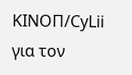ΚΙΝOΠ/CyLii για τον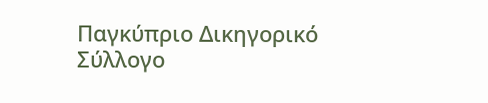Παγκύπριο Δικηγορικό Σύλλογο